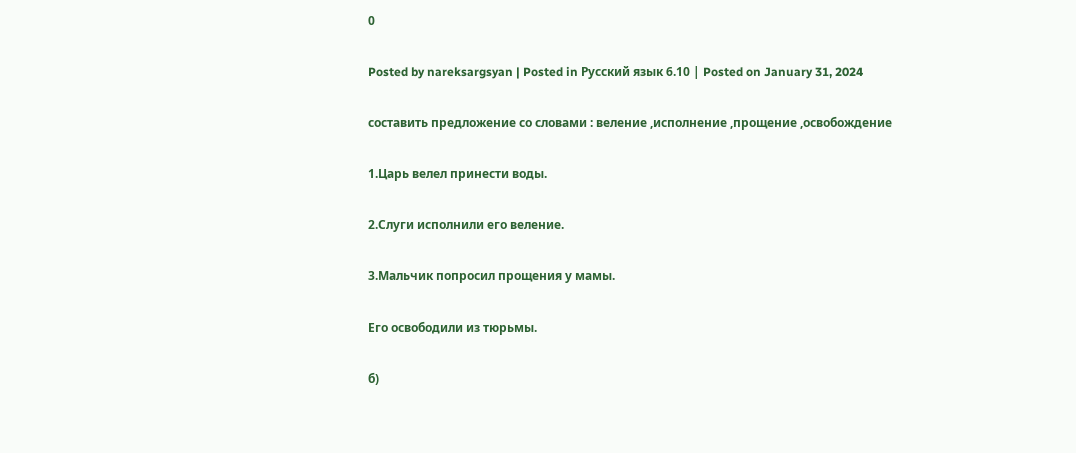0

Posted by nareksargsyan | Posted in Русский язык 6.10 | Posted on January 31, 2024

составить предложение со словами : веление ,исполнение ,прощение ,освобождение

1.Царь велел принести воды.

2.Слуги исполнили его веление.

3.Мальчик попросил прощения у мамы.

Его освободили из тюрьмы.

б)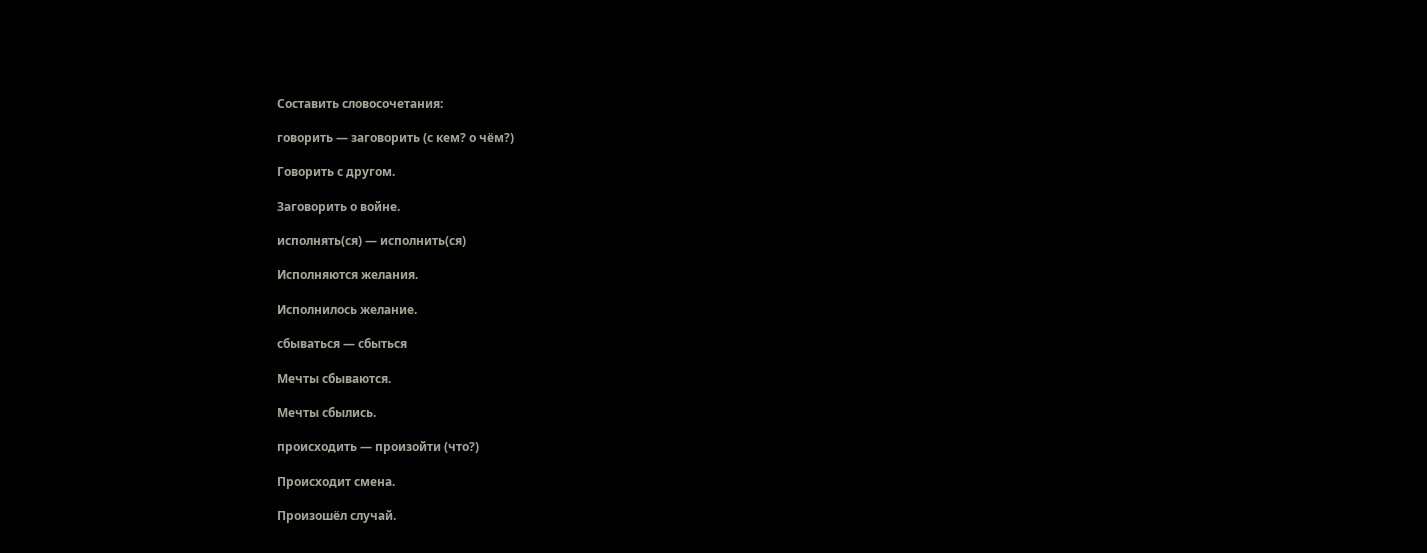Составить словосочетания:

говорить — заговорить (с кем? о чём?)

Говорить с другом.

Заговорить о войне.

исполнять(ся) — исполнить(ся)

Исполняются желания.

Исполнилось желание.

сбываться — сбыться

Мечты сбываются.

Мечты сбылись.

происходить — произойти (что?)

Происходит смена.

Произошёл случай.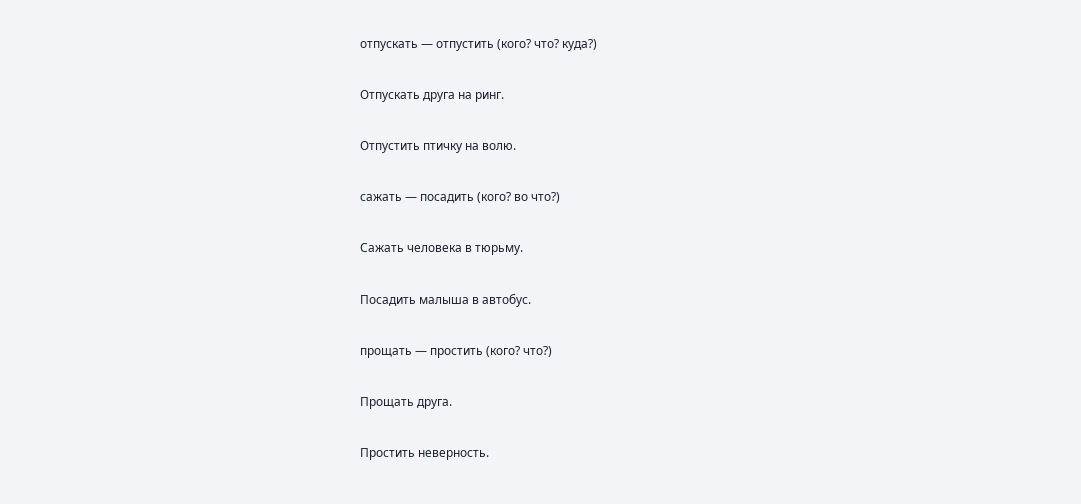отпускать — отпустить (кого? что? куда?)

Отпускать друга на ринг.

Отпустить птичку на волю.

сажать — посадить (кого? во что?)

Сажать человека в тюрьму.

Посадить малыша в автобус.

прощать — простить (кого? что?)

Прощать друга.

Простить неверность.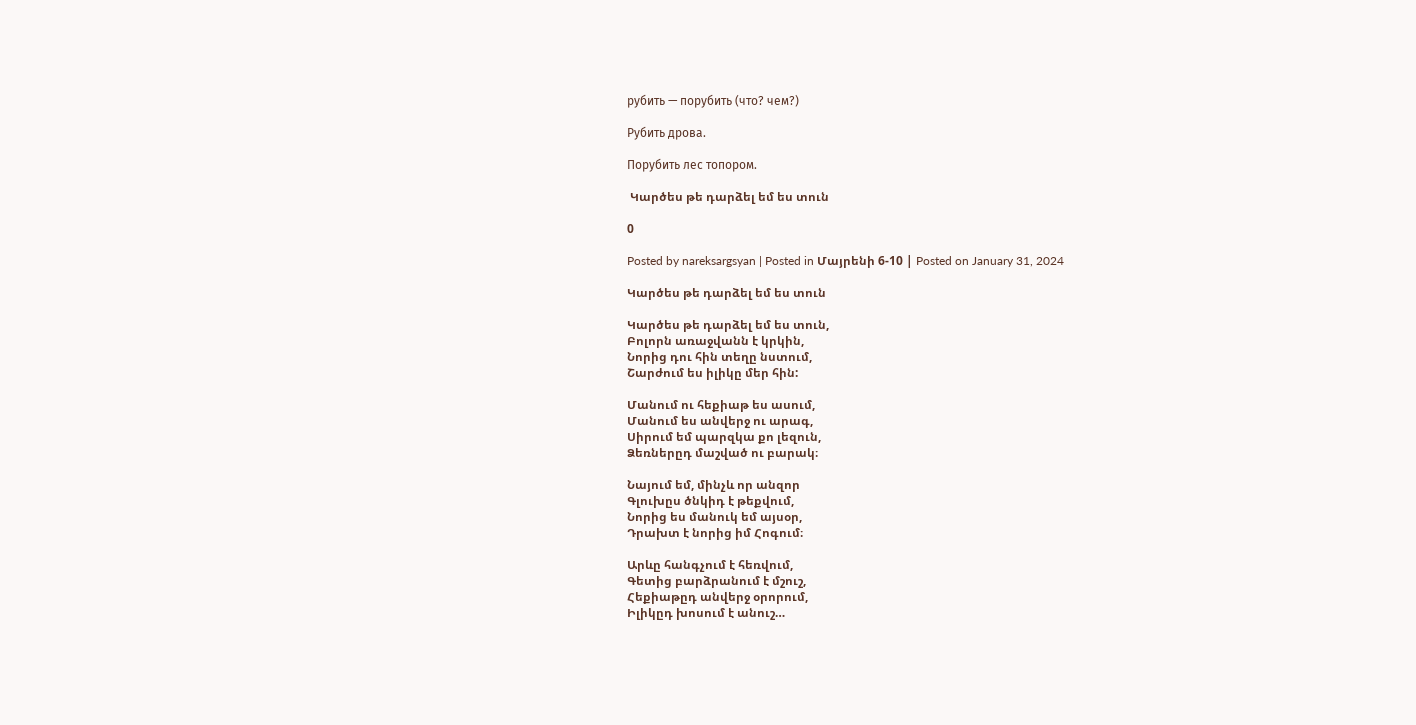рубить — порубить (что? чем?)

Рубить дрова.

Порубить лес топором.

 Կարծես թե դարձել եմ ես տուն

0

Posted by nareksargsyan | Posted in Մայրենի 6-10 | Posted on January 31, 2024

Կարծես թե դարձել եմ ես տուն

Կարծես թե դարձել եմ ես տուն,
Բոլորն առաջվանն է կրկին,
Նորից դու հին տեղը նստում,
Շարժում ես իլիկը մեր հին:

Մանում ու հեքիաթ ես ասում,
Մանում ես անվերջ ու արագ,
Սիրում եմ պարզկա քո լեզուն,
Ձեռներըդ մաշված ու բարակ։

Նայում եմ, մինչև որ անզոր
Գլուխըս ծնկիդ է թեքվում,
Նորից ես մանուկ եմ այսօր,
Դրախտ է նորից իմ Հոգում։

Արևը հանգչում է հեռվում,
Գետից բարձրանում է մշուշ,
Հեքիաթըդ անվերջ օրորում,
Իլիկըդ խոսում է անուշ…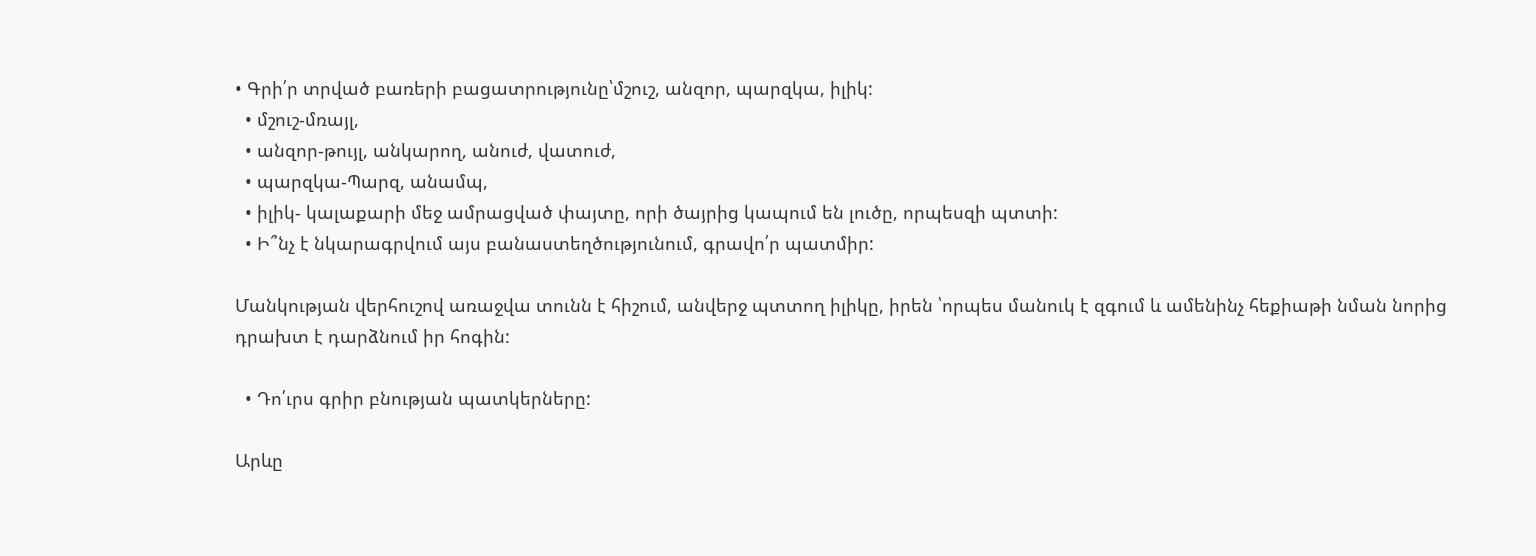• Գրի՛ր տրված բառերի բացատրությունը՝մշուշ, անզոր, պարզկա, իլիկ:
  • մշուշ-մռայլ,
  • անզոր-թույլ, անկարող, անուժ, վատուժ,
  • պարզկա-Պարզ, անամպ,
  • իլիկ- կալաքարի մեջ ամրացված փայտը, որի ծայրից կապում են լուծը, որպեսզի պտտի:
  • Ի՞նչ է նկարագրվում այս բանաստեղծությունում, գրավո՛ր պատմիր:

Մանկության վերհուշով առաջվա տունն է հիշում, անվերջ պտտող իլիկը, իրեն ՝որպես մանուկ է զգում և ամենինչ հեքիաթի նման նորից դրախտ է դարձնում իր հոգին:

  • Դո՛ւրս գրիր բնության պատկերները:

Արևը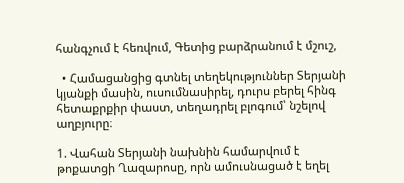հանգչում է հեռվում, Գետից բարձրանում է մշուշ,

  • Համացանցից գտնել տեղեկություններ Տերյանի կյանքի մասին, ուսումնասիրել, դուրս բերել հինգ հետաքրքիր փաստ, տեղադրել բլոգում՝ նշելով աղբյուրը։

1. Վահան Տերյանի նախնին համարվում է թոքատցի Ղազարոսը, որն ամուսնացած է եղել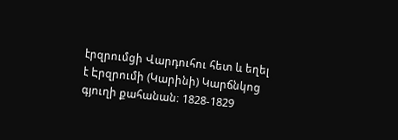էրզրումցի Վարդուհու հետ և եղել է Էրզրումի (Կարինի) Կարճնկոց գյուղի քահանան։ 1828-1829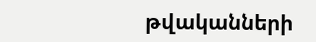թվականների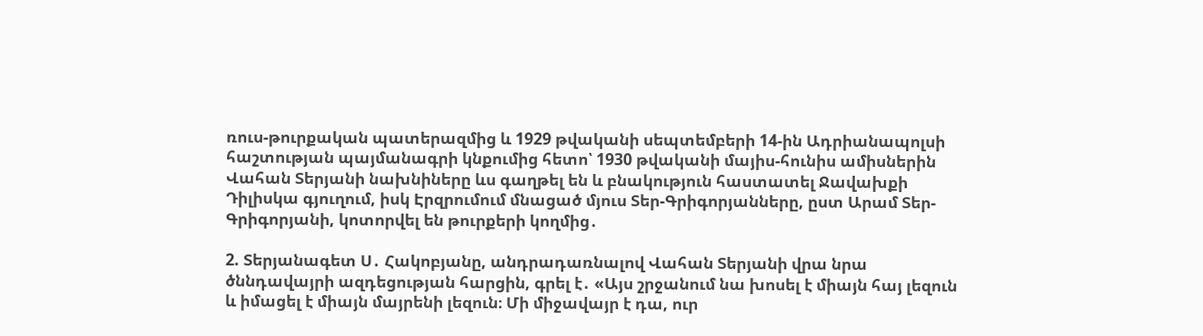ռուս-թուրքական պատերազմից և 1929 թվականի սեպտեմբերի 14-ին Ադրիանապոլսի հաշտության պայմանագրի կնքումից հետո՝ 1930 թվականի մայիս-հունիս ամիսներին Վահան Տերյանի նախնիները ևս գաղթել են և բնակություն հաստատել Ջավախքի Դիլիսկա գյուղում, իսկ Էրզրումում մնացած մյուս Տեր-Գրիգորյանները, ըստ Արամ Տեր-Գրիգորյանի, կոտորվել են թուրքերի կողմից․

2. Տերյանագետ Ս․ Հակոբյանը, անդրադառնալով Վահան Տերյանի վրա նրա ծննդավայրի ազդեցության հարցին, գրել է․ «Այս շրջանում նա խոսել է միայն հայ լեզուն և իմացել է միայն մայրենի լեզուն։ Մի միջավայր է դա, ուր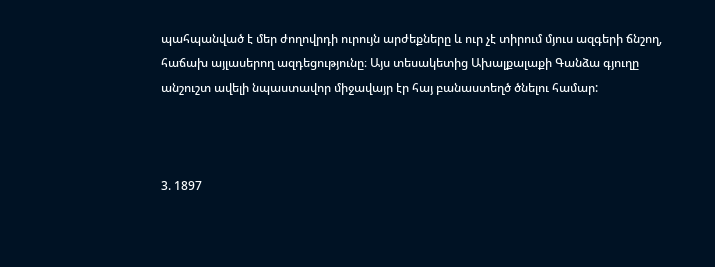պահպանված է մեր ժողովրդի ուրույն արժեքները և ուր չէ տիրում մյուս ազգերի ճնշող, հաճախ այլասերող ազդեցությունը։ Այս տեսակետից Ախալքալաքի Գանձա գյուղը անշուշտ ավելի նպաստավոր միջավայր էր հայ բանաստեղծ ծնելու համար:



3. 1897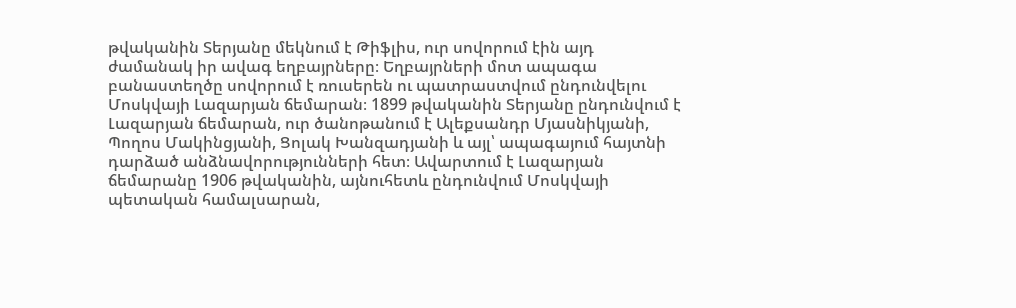թվականին Տերյանը մեկնում է Թիֆլիս, ուր սովորում էին այդ ժամանակ իր ավագ եղբայրները։ Եղբայրների մոտ ապագա բանաստեղծը սովորում է ռուսերեն ու պատրաստվում ընդունվելու Մոսկվայի Լազարյան ճեմարան։ 1899 թվականին Տերյանը ընդունվում է Լազարյան ճեմարան, ուր ծանոթանում է Ալեքսանդր Մյասնիկյանի, Պողոս Մակինցյանի, Ցոլակ Խանզադյանի և այլ՝ ապագայում հայտնի դարձած անձնավորությունների հետ։ Ավարտում է Լազարյան ճեմարանը 1906 թվականին, այնուհետև ընդունվում Մոսկվայի պետական համալսարան,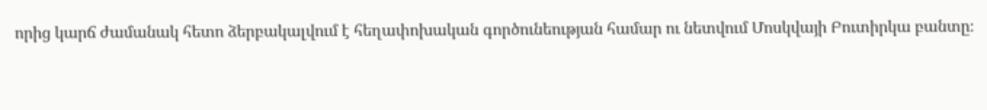որից կարճ ժամանակ հետո ձերբակալվում է հեղափոխական գործունեության համար ու նետվում Մոսկվայի Բուտիրկա բանտը։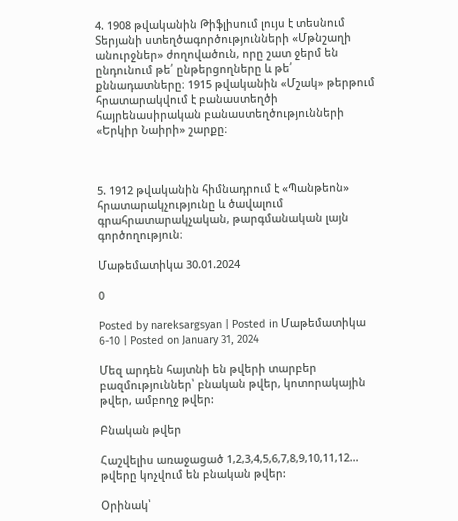4. 1908 թվականին Թիֆլիսում լույս է տեսնում Տերյանի ստեղծագործությունների «Մթնշաղի անուրջներ» ժողովածուն, որը շատ ջերմ են ընդունում թե՛ ընթերցողները և թե՛ քննադատները։ 1915 թվականին «Մշակ» թերթում հրատարակվում է բանաստեղծի հայրենասիրական բանաստեղծությունների «Երկիր Նաիրի» շարքը։



5. 1912 թվականին հիմնադրում է «Պանթեոն» հրատարակչությունը և ծավալում գրահրատարակչական, թարգմանական լայն գործողություն։

Մաթեմատիկա 30.01.2024

0

Posted by nareksargsyan | Posted in Մաթեմատիկա 6-10 | Posted on January 31, 2024

Մեզ արդեն հայտնի են թվերի տարբեր բազմություններ՝ բնական թվեր, կոտորակային թվեր, ամբողջ թվեր:

Բնական թվեր

Հաշվելիս առաջացած 1,2,3,4,5,6,7,8,9,10,11,12… թվերը կոչվում են բնական թվեր:

Օրինակ՝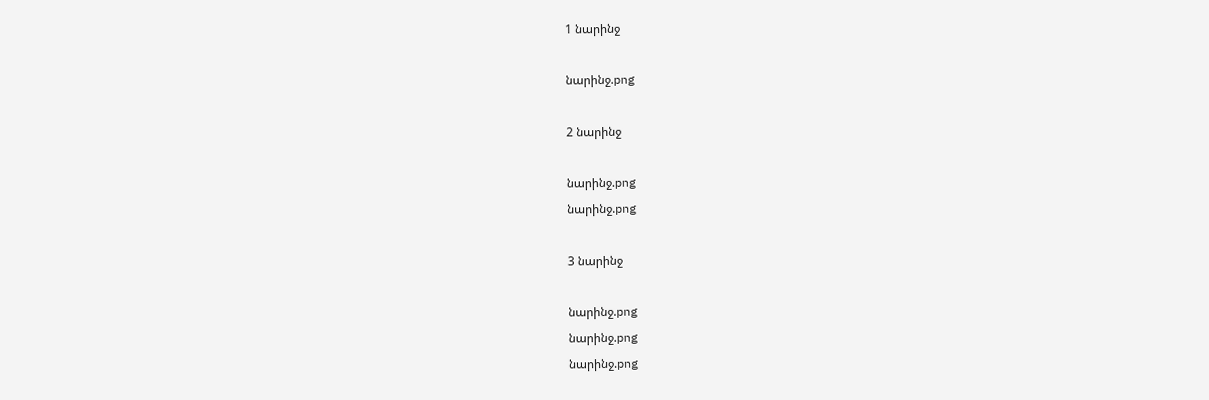1 նարինջ

նարինջ.png

2 նարինջ

նարինջ.png
նարինջ.png

3 նարինջ

նարինջ.png
նարինջ.png
նարինջ.png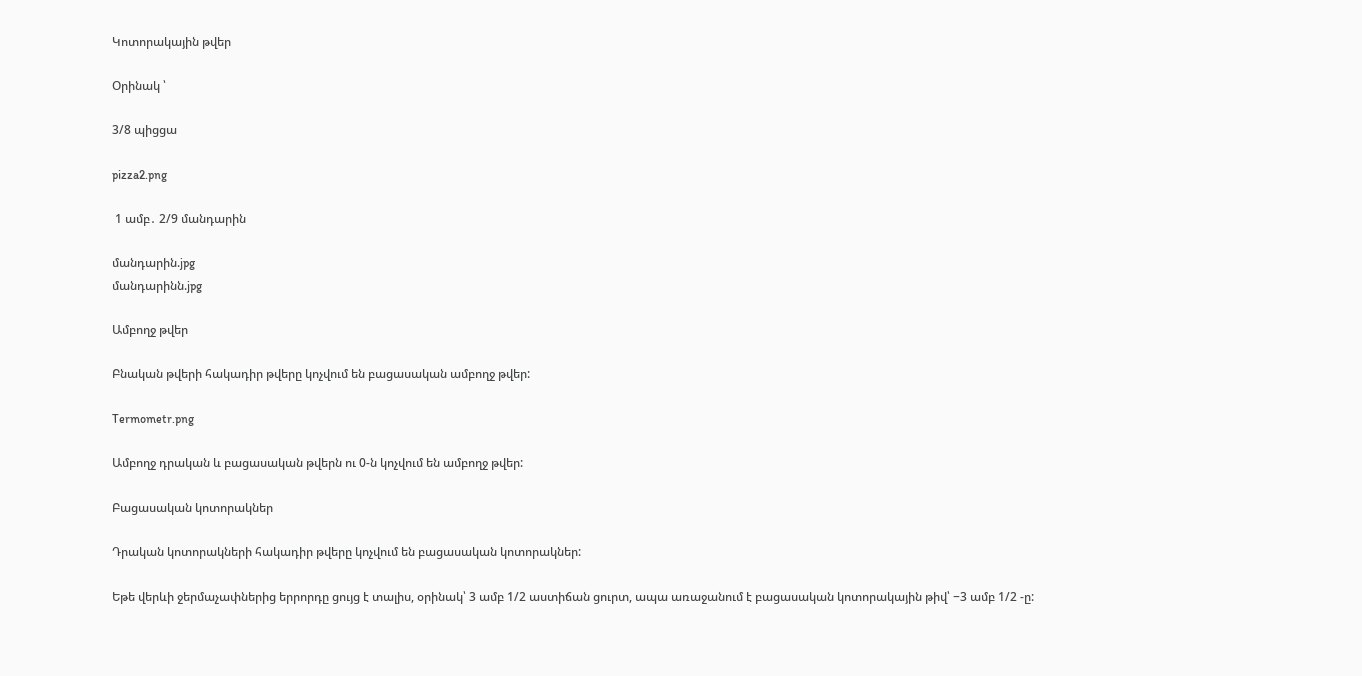Կոտորակային թվեր

Օրինակ ՝

3/8 պիցցա

pizza2.png

 1 ամբ․ 2/9 մանդարին

մանդարին.jpg
մանդարինն.jpg

Ամբողջ թվեր

Բնական թվերի հակադիր թվերը կոչվում են բացասական ամբողջ թվեր:

Termometr.png

Ամբողջ դրական և բացասական թվերն ու 0-ն կոչվում են ամբողջ թվեր:

Բացասական կոտորակներ

Դրական կոտորակների հակադիր թվերը կոչվում են բացասական կոտորակներ:

Եթե վերևի ջերմաչափներից երրորդը ցույց է տալիս, օրինակ՝ 3 ամբ 1/2 աստիճան ցուրտ, ապա առաջանում է բացասական կոտորակային թիվ՝ −3 ամբ 1/2 -ը: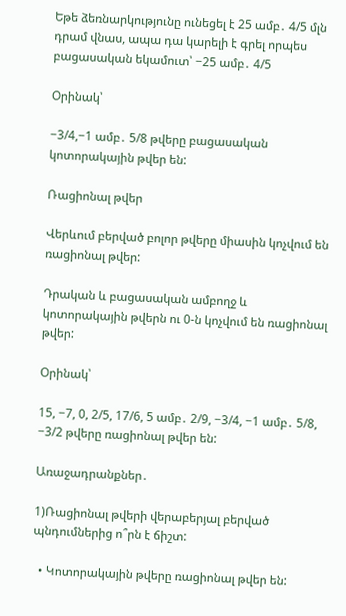Եթե ձեռնարկությունը ունեցել է 25 ամբ․ 4/5 մլն դրամ վնաս, ապա դա կարելի է գրել որպես բացասական եկամուտ՝ −25 ամբ․ 4/5

Օրինակ՝

−3/4,−1 ամբ․ 5/8 թվերը բացասական կոտորակային թվեր են:

Ռացիոնալ թվեր

Վերևում բերված բոլոր թվերը միասին կոչվում են ռացիոնալ թվեր:

Դրական և բացասական ամբողջ և կոտորակային թվերն ու 0-ն կոչվում են ռացիոնալ թվեր:

Օրինակ՝

15, −7, 0, 2/5, 17/6, 5 ամբ․ 2/9, −3/4, −1 ամբ․ 5/8, −3/2 թվերը ռացիոնալ թվեր են:

Առաջադրանքներ․

1)Ռացիոնալ թվերի վերաբերյալ բերված պնդումներից ո՞րն է ճիշտ:

  • Կոտորակային թվերը ռացիոնալ թվեր են: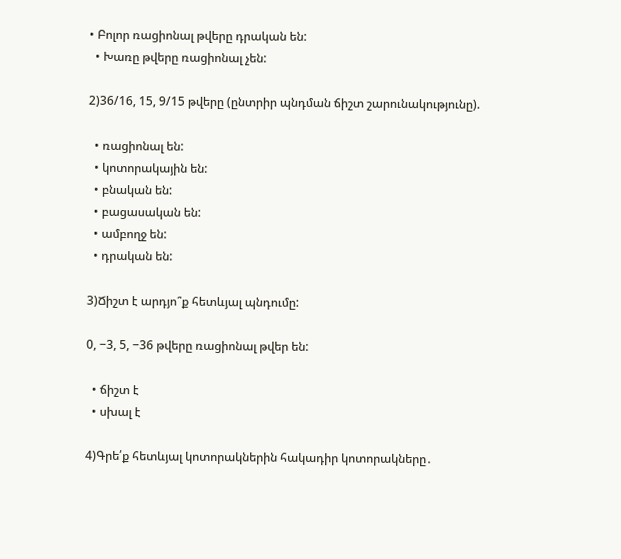• Բոլոր ռացիոնալ թվերը դրական են:
  • Խառը թվերը ռացիոնալ չեն:

2)36/16, 15, 9/15 թվերը (ընտրիր պնդման ճիշտ շարունակությունը).

  • ռացիոնալ են:
  • կոտորակային են:
  • բնական են:
  • բացասական են:
  • ամբողջ են:
  • դրական են:

3)Ճիշտ է արդյո՞ք հետևյալ պնդումը:

0, −3, 5, −36 թվերը ռացիոնալ թվեր են:

  • ճիշտ է
  • սխալ է

4)Գրե՛ք հետևյալ կոտորակներին հակադիր կոտորակները․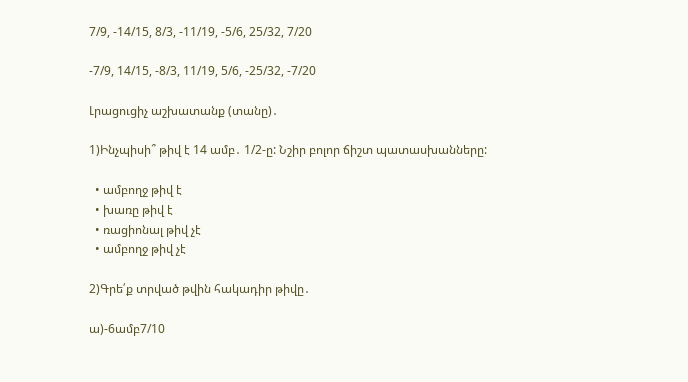7/9, -14/15, 8/3, -11/19, -5/6, 25/32, 7/20

-7/9, 14/15, -8/3, 11/19, 5/6, -25/32, -7/20

Լրացուցիչ աշխատանք (տանը)․

1)Ինչպիսի՞ թիվ է 14 ամբ․ 1/2-ը: Նշիր բոլոր ճիշտ պատասխանները:

  • ամբողջ թիվ է
  • խառը թիվ է
  • ռացիոնալ թիվ չէ
  • ամբողջ թիվ չէ

2)Գրե՛ք տրված թվին հակադիր թիվը․

ա)-6ամբ7/10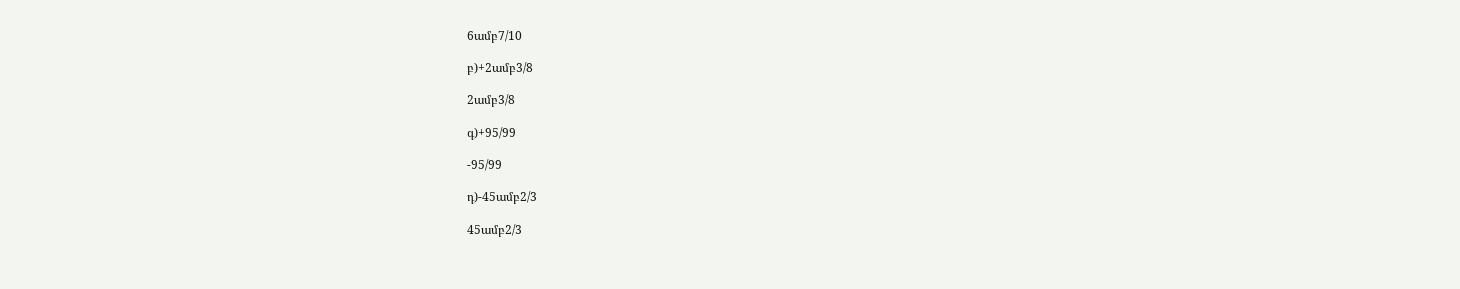6ամբ7/10

բ)+2ամբ3/8

2ամբ3/8

գ)+95/99

-95/99

դ)-45ամբ2/3

45ամբ2/3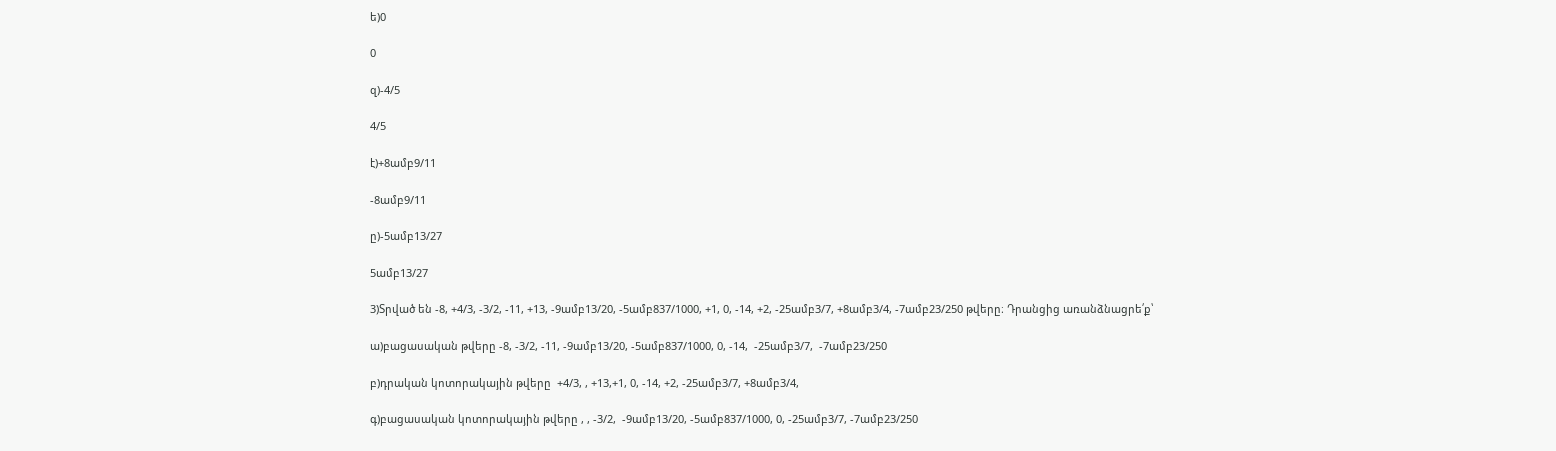ե)0

0

զ)-4/5

4/5

է)+8ամբ9/11

-8ամբ9/11

ը)-5ամբ13/27

5ամբ13/27

3)Տրված են -8, +4/3, -3/2, -11, +13, -9ամբ13/20, -5ամբ837/1000, +1, 0, -14, +2, -25ամբ3/7, +8ամբ3/4, -7ամբ23/250 թվերը։ Դրանցից առանձնացրե՛ք՝

ա)բացասական թվերը -8, -3/2, -11, -9ամբ13/20, -5ամբ837/1000, 0, -14,  -25ամբ3/7,  -7ամբ23/250

բ)դրական կոտորակային թվերը  +4/3, , +13,+1, 0, -14, +2, -25ամբ3/7, +8ամբ3/4,

գ)բացասական կոտորակային թվերը , , -3/2,  -9ամբ13/20, -5ամբ837/1000, 0, -25ամբ3/7, -7ամբ23/250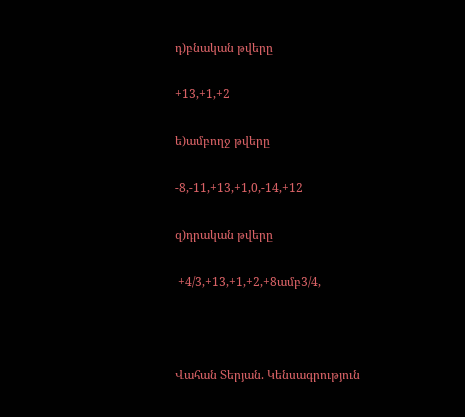դ)բնական թվերը

+13,+1,+2

ե)ամբողջ թվերը

-8,-11,+13,+1,0,-14,+12

զ)դրական թվերը

 +4/3,+13,+1,+2,+8ամբ3/4,



Վահան Տերյան. Կենսագրություն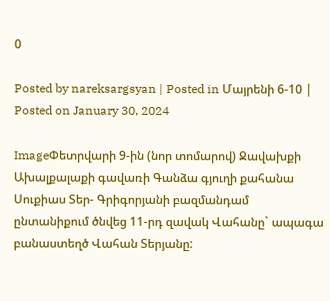0

Posted by nareksargsyan | Posted in Մայրենի 6-10 | Posted on January 30, 2024

ImageՓետրվարի 9-ին (նոր տոմարով) Ջավախքի Ախալքալաքի գավառի Գանձա գյուղի քահանա Սուքիաս Տեր- Գրիգորյանի բազմանդամ ընտանիքում ծնվեց 11-րդ զավակ Վահանը` ապագա բանաստեղծ Վահան Տերյանը: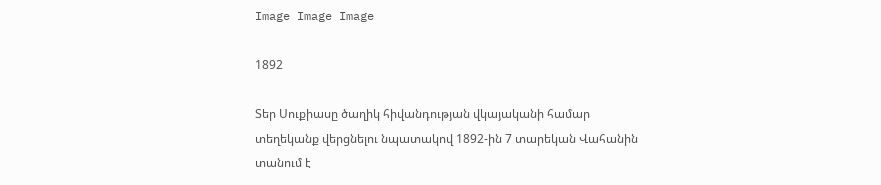Image Image Image

1892

Տեր Սուքիասը ծաղիկ հիվանդության վկայականի համար տեղեկանք վերցնելու նպատակով 1892-ին 7 տարեկան Վահանին տանում է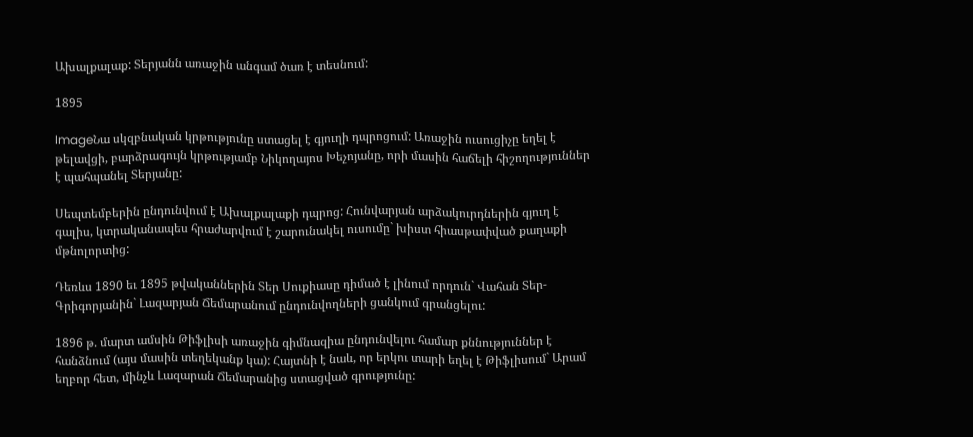Ախալքալաք: Տերյանն առաջին անգամ ծառ է տեսնում:

1895

ImageՆա սկզբնական կրթությունը ստացել է գյուղի դպրոցում: Առաջին ուսուցիչը եղել է թելավցի, բարձրագույն կրթությամբ Նիկողայոս Խեչոյանը, որի մասին հաճելի հիշողություններ է պահպանել Տերյանը:

Սեպտեմբերին ընդունվում է Ախալքալաքի դպրոց: Հունվարյան արձակուրդներին գյուղ է գալիս, կտրականապես հրաժարվում է շարունակել ուսումը` խիստ հիասթափված քաղաքի մթնոլորտից:

Դեռևս 1890 եւ 1895 թվականներին Տեր Սուքիասը դիմած է լինում որդուն` Վահան Տեր-Գրիգորյանին` Լազարյան Ճեմարանում ընդունվողների ցանկում գրանցելու:

1896 թ. մարտ ամսին Թիֆլիսի առաջին գիմնազիա ընդունվելու համար քննություններ է հանձնում (այս մասին տեղեկանք կա): Հայտնի է նաև, որ երկու տարի եղել է Թիֆլիսում` Արամ եղբոր հետ, մինչև Լազարան Ճեմարանից ստացված գրությունը: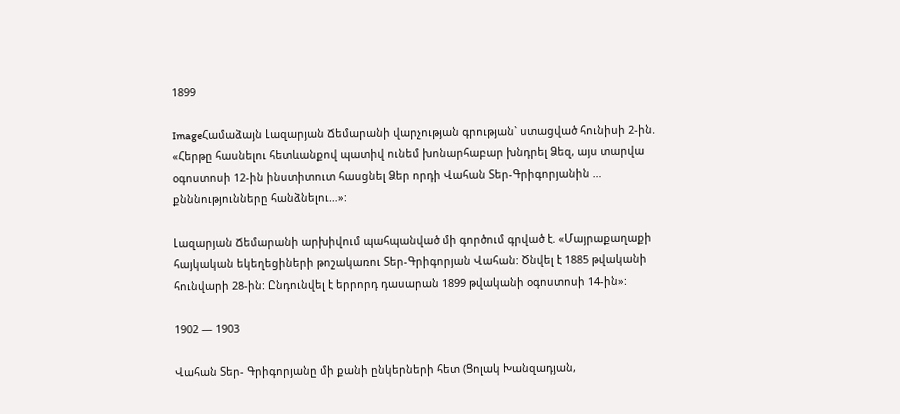1899

ImageՀամաձայն Լազարյան Ճեմարանի վարչության գրության` ստացված հունիսի 2-ին. «Հերթը հասնելու հետևանքով պատիվ ունեմ խոնարհաբար խնդրել Ձեզ, այս տարվա օգոստոսի 12-ին ինստիտուտ հասցնել Ձեր որդի Վահան Տեր-Գրիգորյանին … քնննությունները հանձնելու…»:

Լազարյան Ճեմարանի արխիվում պահպանված մի գործում գրված է. «Մայրաքաղաքի հայկական եկեղեցիների թոշակառու Տեր-Գրիգորյան Վահան: Ծնվել է 1885 թվականի հունվարի 28-ին: Ընդունվել է երրորդ դասարան 1899 թվականի օգոստոսի 14-ին»:

1902 — 1903

Վահան Տեր- Գրիգորյանը մի քանի ընկերների հետ (Ցոլակ Խանզադյան,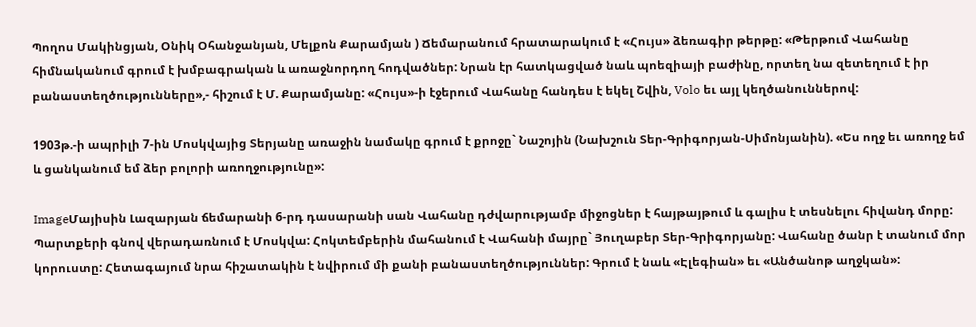Պողոս Մակինցյան, Օնիկ Օհանջանյան, Մելքոն Քարամյան ) Ճեմարանում հրատարակում է «Հույս» ձեռագիր թերթը: «Թերթում Վահանը հիմնականում գրում է խմբագրական և առաջնորդող հոդվածներ: Նրան էր հատկացված նաև պոեզիայի բաժինը, որտեղ նա զետեղում է իր բանաստեղծությունները»,- հիշում է Մ. Քարամյանը: «Հույս»-ի էջերում Վահանը հանդես է եկել Շվին, Volo եւ այլ կեղծանուններով:

1903թ.-ի ապրիլի 7-ին Մոսկվայից Տերյանը առաջին նամակը գրում է քրոջը` Նաշոյին (Նախշուն Տեր-Գրիգորյան-Սիմոնյանին). «Ես ողջ եւ առողջ եմ և ցանկանում եմ ձեր բոլորի առողջությունը»:

ImageՄայիսին Լազարյան ճեմարանի 6-րդ դասարանի սան Վահանը դժվարությամբ միջոցներ է հայթայթում և գալիս է տեսնելու հիվանդ մորը: Պարտքերի գնով վերադառնում է Մոսկվա: Հոկտեմբերին մահանում է Վահանի մայրը` Յուղաբեր Տեր-Գրիգորյանը: Վահանը ծանր է տանում մոր կորուստը: Հետագայում նրա հիշատակին է նվիրում մի քանի բանաստեղծություններ: Գրում է նաև «Էլեգիան» եւ «Անծանոթ աղջկան»: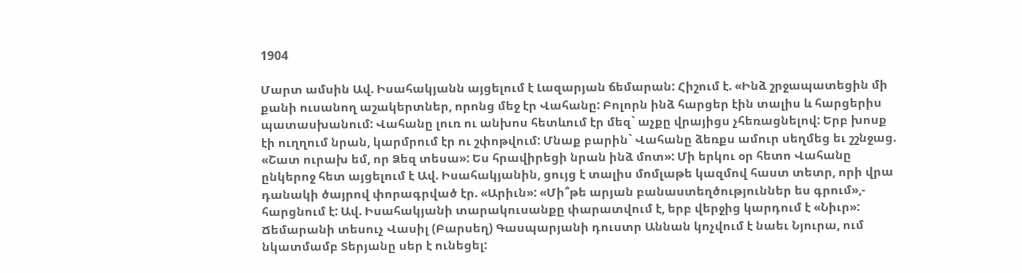1904

Մարտ ամսին Ավ. Իսահակյանն այցելում է Լազարյան ճեմարան: Հիշում է. «Ինձ շրջապատեցին մի քանի ուսանող աշակերտներ, որոնց մեջ էր Վահանը: Բոլորն ինձ հարցեր էին տալիս և հարցերիս պատասխանում: Վահանը լուռ ու անխոս հետևում էր մեզ` աչքը վրայիցս չհեռացնելով: Երբ խոսք էի ուղղում նրան, կարմրում էր ու շփոթվում: Մնաք բարին` Վահանը ձեռքս ամուր սեղմեց եւ շշնջաց. «Շատ ուրախ եմ, որ Ձեզ տեսա»: Ես հրավիրեցի նրան ինձ մոտ»: Մի երկու օր հետո Վահանը ընկերոջ հետ այցելում է Ավ. Իսահակյանին, ցույց է տալիս մոմլաթե կազմով հաստ տետր, որի վրա դանակի ծայրով փորագրված էր. «Արիւն»: «Մի՞թե արյան բանաստեղծություններ ես գրում»,- հարցնում է: Ավ. Իսահակյանի տարակուսանքը փարատվում է, երբ վերջից կարդում է «Նիւր»: Ճեմարանի տեսուչ Վասիլ (Բարսեղ) Գասպարյանի դուստր Աննան կոչվում է նաեւ Նյուրա, ում նկատմամբ Տերյանը սեր է ունեցել: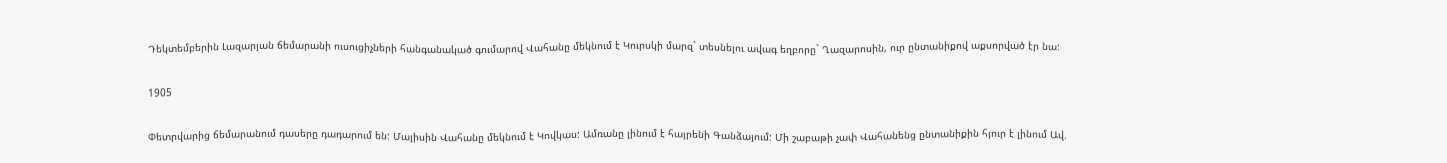Դեկտեմբերին Լազարյան ճեմարանի ուսուցիչների հանգանակած գումարով Վահանը մեկնում է Կուրսկի մարզ` տեսնելու ավագ եղբորը` Ղազարոսին, ուր ընտանիքով աքսորված էր նա:

1905

Փետրվարից ճեմարանում դասերը դադարում են: Մայիսին Վահանը մեկնում է Կովկաս: Ամռանը լինում է հայրենի Գանձայում: Մի շաբաթի չափ Վահանենց ընտանիքին հյուր է լինում Ավ.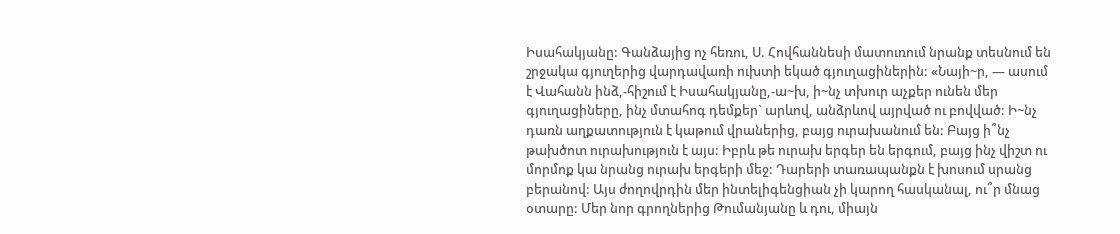Իսահակյանը: Գանձայից ոչ հեռու, Ս. Հովհաննեսի մատուռում նրանք տեսնում են շրջակա գյուղերից վարդավառի ուխտի եկած գյուղացիներին: «Նայի~ր, — ասում է Վահանն ինձ,-հիշում է Իսահակյանը,-ա~խ, ի~նչ տխուր աչքեր ունեն մեր գյուղացիները, ինչ մտահոգ դեմքեր` արևով, անձրևով այրված ու բովված: Ի~նչ դառն աղքատություն է կաթում վրաներից, բայց ուրախանում են: Բայց ի՞նչ թախծոտ ուրախություն է այս: Իբրև թե ուրախ երգեր են երգում, բայց ինչ վիշտ ու մորմոք կա նրանց ուրախ երգերի մեջ: Դարերի տառապանքն է խոսում սրանց բերանով: Այս ժողովրդին մեր ինտելիգենցիան չի կարող հասկանալ, ու՞ր մնաց օտարը: Մեր նոր գրողներից Թումանյանը և դու, միայն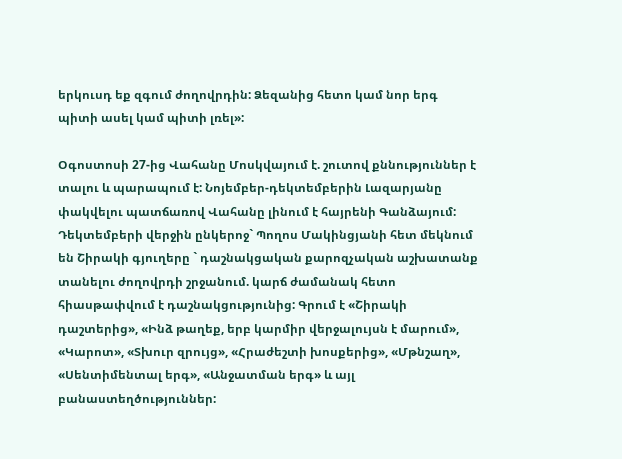երկուսդ եք զգում ժողովրդին: Ձեզանից հետո կամ նոր երգ պիտի ասել կամ պիտի լռել»:

Օգոստոսի 27-ից Վահանը Մոսկվայում է. շուտով քննություններ է տալու և պարապում է: Նոյեմբեր-դեկտեմբերին Լազարյանը փակվելու պատճառով Վահանը լինում է հայրենի Գանձայում: Դեկտեմբերի վերջին ընկերոջ` Պողոս Մակինցյանի հետ մեկնում են Շիրակի գյուղերը ` դաշնակցական քարոզչական աշխատանք տանելու ժողովրդի շրջանում. կարճ ժամանակ հետո հիասթափվում է դաշնակցությունից: Գրում է «Շիրակի դաշտերից», «Ինձ թաղեք, երբ կարմիր վերջալույսն է մարում», «Կարոտ», «Տխուր զրույց», «Հրաժեշտի խոսքերից», «Մթնշաղ», «Սենտիմենտալ երգ», «Անջատման երգ» և այլ բանաստեղծություններ: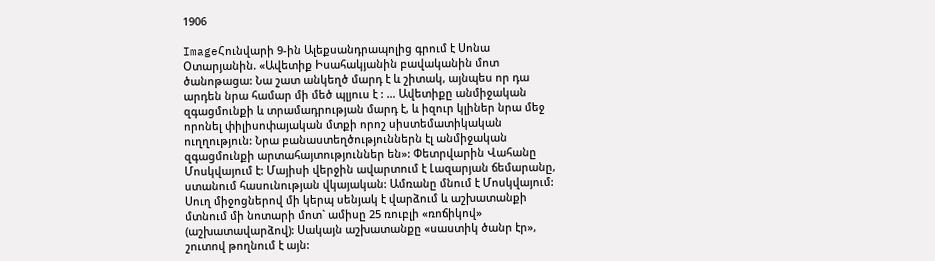1906

ImageՀունվարի 9-ին Ալեքսանդրապոլից գրում է Սոնա Օտարյանին. «Ավետիք Իսահակյանին բավականին մոտ ծանոթացա: Նա շատ անկեղծ մարդ է և շիտակ, այնպես որ դա արդեն նրա համար մի մեծ պլյուս է : … Ավետիքը անմիջական զգացմունքի և տրամադրության մարդ է, և իզուր կլիներ նրա մեջ որոնել փիլիսոփայական մտքի որոշ սիստեմատիկական ուղղություն: Նրա բանաստեղծություններն էլ անմիջական զգացմունքի արտահայտություններ են»: Փետրվարին Վահանը Մոսկվայում է: Մայիսի վերջին ավարտում է Լազարյան ճեմարանը, ստանում հասունության վկայական: Ամռանը մնում է Մոսկվայում: Սուղ միջոցներով մի կերպ սենյակ է վարձում և աշխատանքի մտնում մի նոտարի մոտ` ամիսը 25 ռուբլի «ռոճիկով» (աշխատավարձով): Սակայն աշխատանքը «սաստիկ ծանր էր», շուտով թողնում է այն: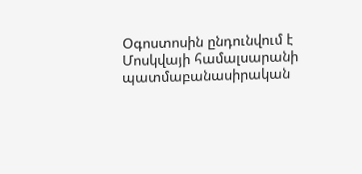Օգոստոսին ընդունվում է Մոսկվայի համալսարանի պատմաբանասիրական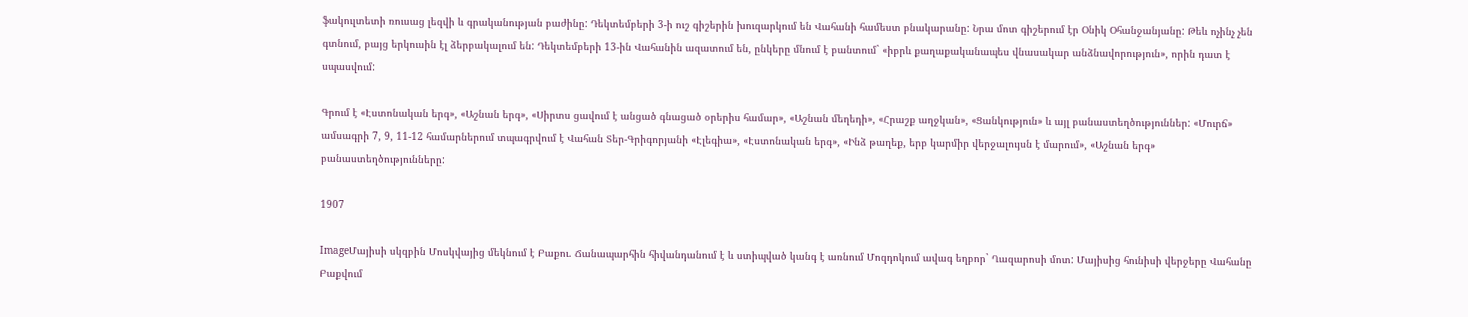ֆակուլտետի ռուսաց լեզվի և գրականության բաժինը: Դեկտեմբերի 3-ի ուշ գիշերին խուզարկում են Վահանի համեստ բնակարանը: Նրա մոտ գիշերում էր Օնիկ Օհանջանյանը: Թեև ոչինչ չեն գտնում, բայց երկուսին էլ ձերբակալում են: Դեկտեմբերի 13-ին Վահանին ազատում են, ընկերը մնում է բանտում` «իբրև քաղաքականապես վնասակար անձնավորություն», որին դատ է սպասվում:

Գրում է «Էստոնական երգ», «Աշնան երգ», «Սիրտս ցավում է անցած գնացած օրերիս համար», «Աշնան մեղեդի», «Հրաշք աղջկան», «Ցանկություն» և այլ բանաստեղծություններ: «Մուրճ» ամսագրի 7, 9, 11-12 համարներում տպագրվում է Վահան Տեր-Գրիգորյանի «Էլեգիա», «Էստոնական երգ», «Ինձ թաղեք, երբ կարմիր վերջալույսն է մարում», «Աշնան երգ» բանաստեղծությունները:

1907

ImageՄայիսի սկզբին Մոսկվայից մեկնում է Բաքու. Ճանապարհին հիվանդանում է և ստիպված կանգ է առնում Մոզդոկում ավագ եղբոր` Ղազարոսի մոտ: Մայիսից հունիսի վերջերը Վահանը Բաքվում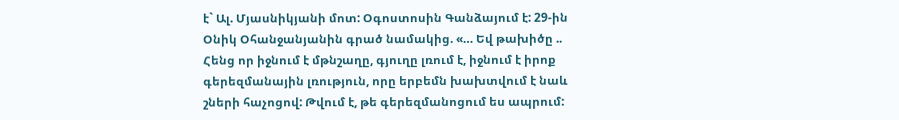է` Ալ. Մյասնիկյանի մոտ: Օգոստոսին Գանձայում է: 29-ին Օնիկ Օհանջանյանին գրած նամակից. «… Եվ թախիծը .. Հենց որ իջնում է մթնշաղը, գյուղը լռում է, իջնում է իրոք գերեզմանային լռություն, որը երբեմն խախտվում է նաև շների հաչոցով: Թվում է, թե գերեզմանոցում ես ապրում: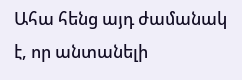Ահա հենց այդ ժամանակ է, որ անտանելի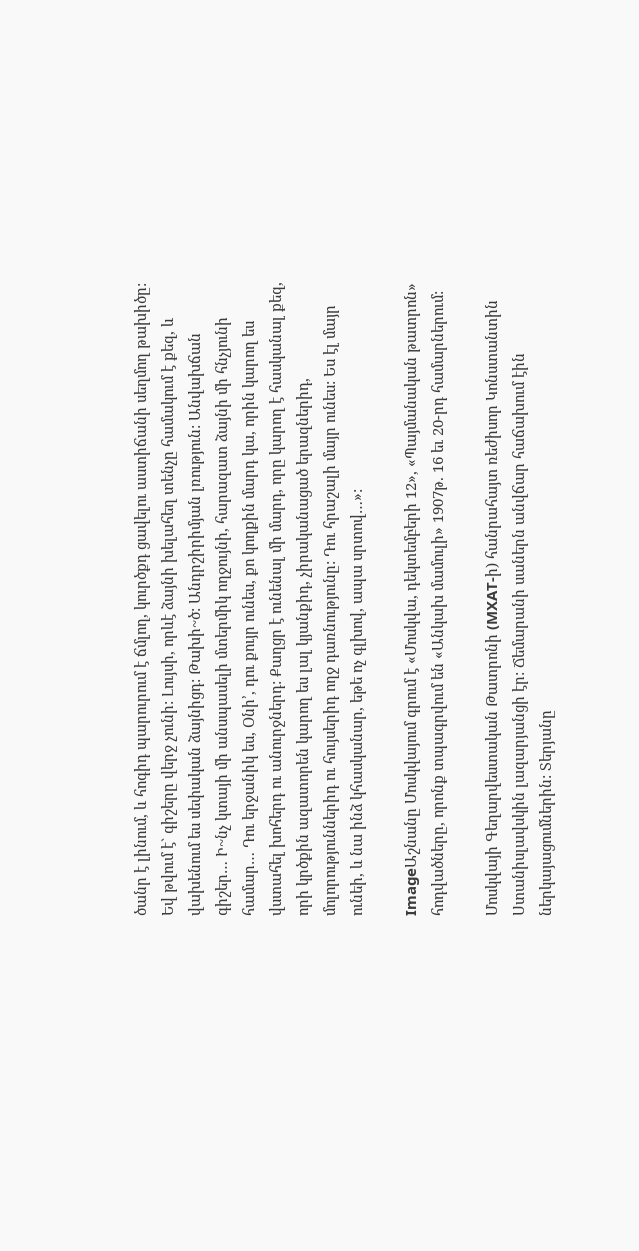ծանր է լինում, և հոգիդ պարուրում է ճմլող, կուրծքդ ցավելու աստիճանի սեղմող թախիծը: Եվ թվում է` գիշերը վերջ չունի: Լույսի, որևէ ձայնի խելահեղ տենչը համակում է քեզ, և վախենում ես սեփական ձայնիցդ: Թախի~ծ: Անդրշիրիմյան լռություն: Անվախճան գիշեր… Ի~նչ կտայի մի անսպասելի մտերմիկ ողջույնի, հարազատ ձայնի մի հնչյունի համար… Դու երջանիկ ես, Օնի’, դու քույր ունես, քո կողքին մարդ կա, որին կարող ես վստահել խոհերդ ու անուրջներդ: Քաղցր է ունենալ մի մարդ, որը կարող է հասկանալ քեզ, որի կրծքին ազատորեն կարող ես լալ կյանքիդ, չիրականացած երազներիդ, մոլորություններիդ ու հույսերիդ ողջ դառնությունը: Դու հրաշալի մայր ունես: Ես էլ մայր ունեի, և նա ինձ կհասկանար, եթե ոչ գլխով, ապա սրտով…»:

ImageԱշնանը Մոսկվայում գրում է «Մոսկվա, դեկտեմբերի 12», «Պայմանական թատրոն» հոդվածները, որոնք տպագրվում են «Անկախ մամուլի» 1907թ. 16 եւ 20-րդ համարներում:

Մոսկվայի Գեղարվեստական Թատրոնի (MXАT-ի) հանրահայտ ռեժիսոր Կոնստանտին Ստանիսլավսկին լազարյանցի էր: Ճեմարանի սաներն անվճար հաճախում էին ներկայացումներին: Տերյանը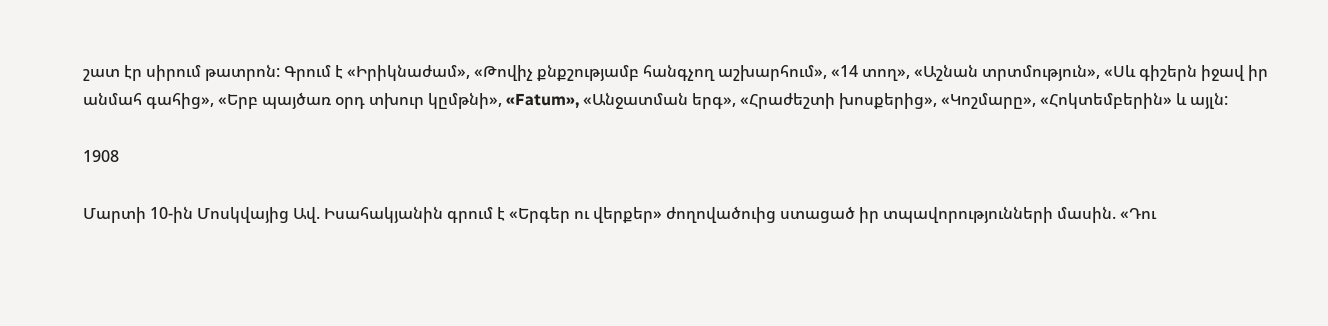շատ էր սիրում թատրոն: Գրում է «Իրիկնաժամ», «Թովիչ քնքշությամբ հանգչող աշխարհում», «14 տող», «Աշնան տրտմություն», «Սև գիշերն իջավ իր անմահ գահից», «Երբ պայծառ օրդ տխուր կըմթնի», «Fatum», «Անջատման երգ», «Հրաժեշտի խոսքերից», «Կոշմարը», «Հոկտեմբերին» և այլն:

1908

Մարտի 10-ին Մոսկվայից Ավ. Իսահակյանին գրում է «Երգեր ու վերքեր» ժողովածուից ստացած իր տպավորությունների մասին. «Դու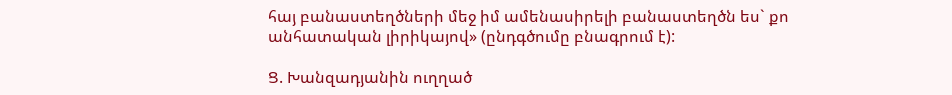հայ բանաստեղծների մեջ իմ ամենասիրելի բանաստեղծն ես` քո անհատական լիրիկայով» (ընդգծումը բնագրում է):

Ց. Խանզադյանին ուղղած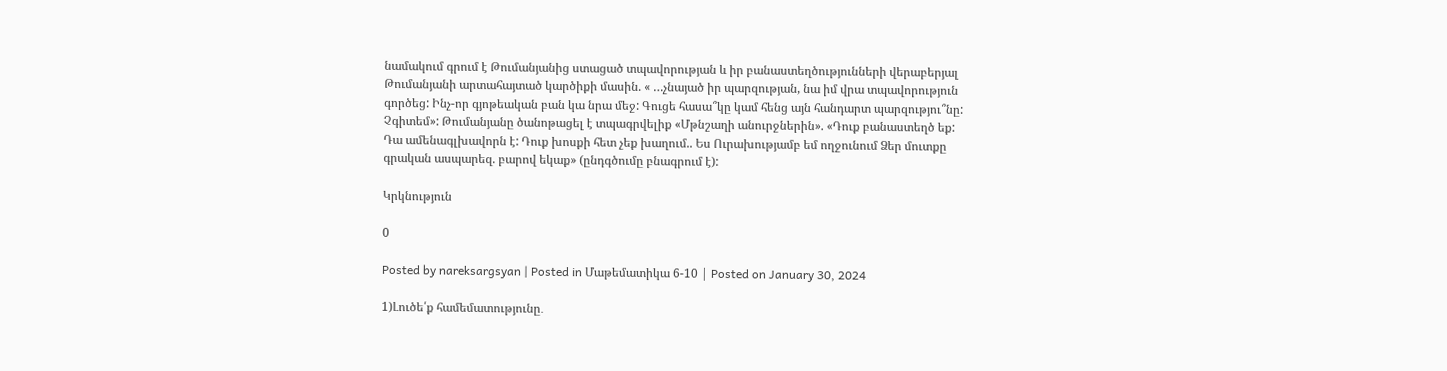նամակում գրում է Թումանյանից ստացած տպավորության և իր բանաստեղծությունների վերաբերյալ Թումանյանի արտահայտած կարծիքի մասին. « …չնայած իր պարզության, նա իմ վրա տպավորություն գործեց: Ինչ-որ գյոթեական բան կա նրա մեջ: Գուցե հասա՞կը կամ հենց այն հանդարտ պարզությու՞նը: Չգիտեմ»: Թումանյանը ծանոթացել է տպագրվելիք «Մթնշաղի անուրջներին». «Դուք բանաստեղծ եք: Դա ամենագլխավորն է: Դուք խոսքի հետ չեք խաղում.. Ես Ուրախությամբ եմ ողջունում Ձեր մուտքը գրական ասպարեզ. բարով եկաք» (ընդգծումը բնագրում է):

Կրկնություն

0

Posted by nareksargsyan | Posted in Մաթեմատիկա 6-10 | Posted on January 30, 2024

1)Լուծե՛ք համեմատությունը․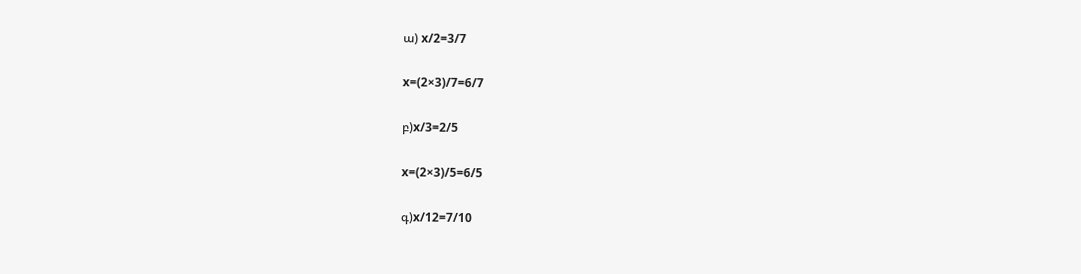ա) x/2=3/7

x=(2×3)/7=6/7

բ)x/3=2/5

x=(2×3)/5=6/5

գ)x/12=7/10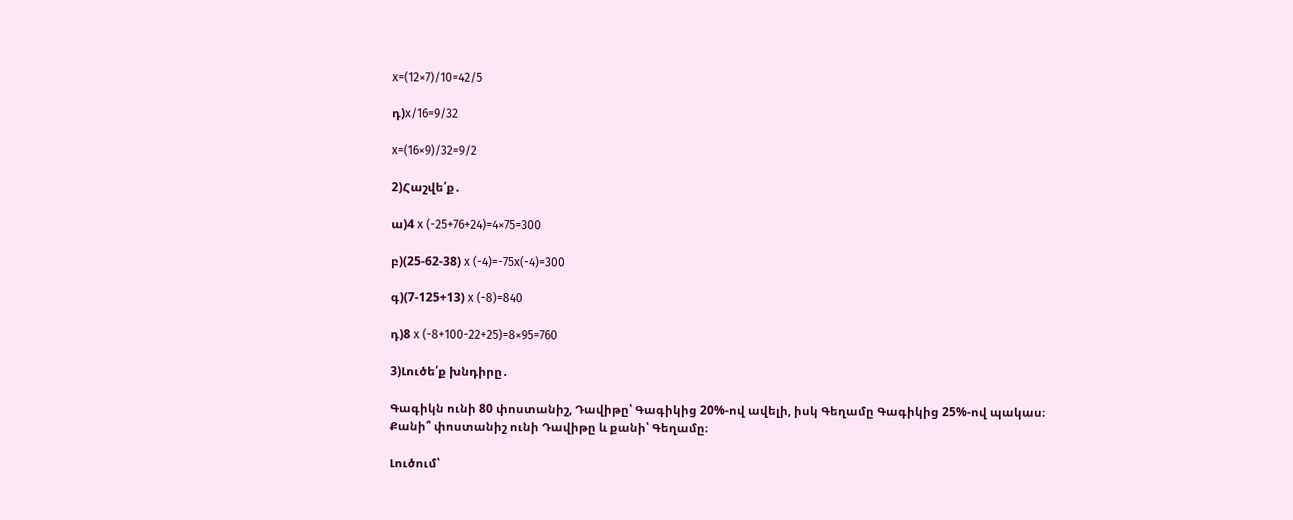x=(12×7)/10=42/5

դ)x/16=9/32

x=(16×9)/32=9/2

2)Հաշվե՛ք․

ա)4 x (-25+76+24)=4×75=300

բ)(25-62-38) x (-4)=-75x(-4)=300

գ)(7-125+13) x (-8)=840

դ)8 x (-8+100-22+25)=8×95=760

3)Լուծե՛ք խնդիրը․

Գագիկն ունի 80 փոստանիշ, Դավիթը՝ Գագիկից 20%-ով ավելի, իսկ Գեղամը Գագիկից 25%-ով պակաս։ Քանի՞ փոստանիշ ունի Դավիթը և քանի՝ Գեղամը։

Լուծում՝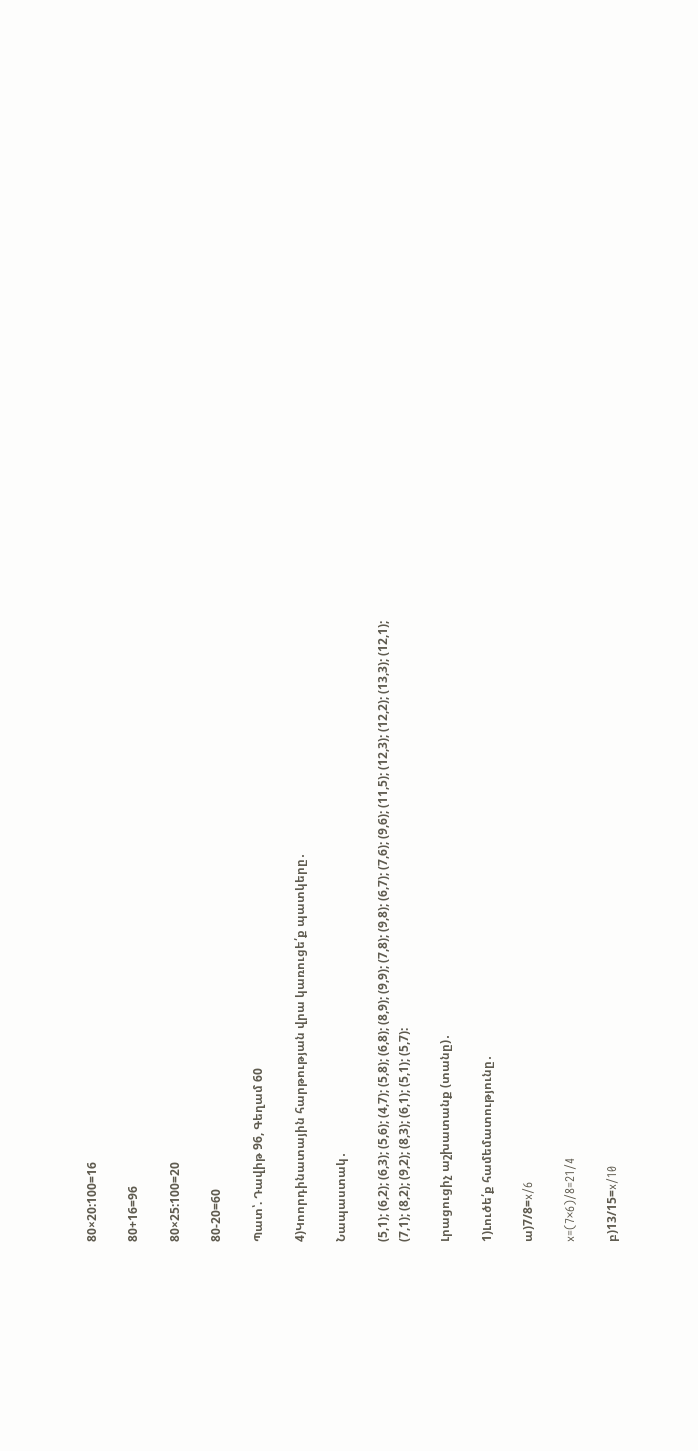80×20:100=16

80+16=96

80×25:100=20

80-20=60

Պատ՝. Դավիթ 96, Գեղամ 60

4)Կոորդինատային հարթության վրա կառուցե՛ք պատկերը․

Նապաստակ․

(5,1); (6,2); (6,3); (5,6); (4,7); (5,8); (6,8); (8,9); (9,9); (7,8); (9,8); (6,7); (7,6); (9,6); (11,5); (12,3); (12,2); (13,3); (12,1); (7,1); (8,2); (9,2); (8,3); (6,1); (5,1); (5,7):

Լրացուցիչ աշխատանք (տանը)․

1)Լուծե՛ք համեմատությունը․

ա)7/8=x/6

x=(7×6)/8=21/4

բ)13/15=x/10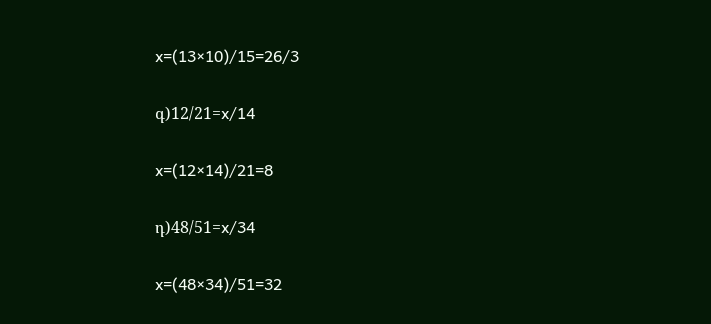x=(13×10)/15=26/3

գ)12/21=x/14

x=(12×14)/21=8

դ)48/51=x/34

x=(48×34)/51=32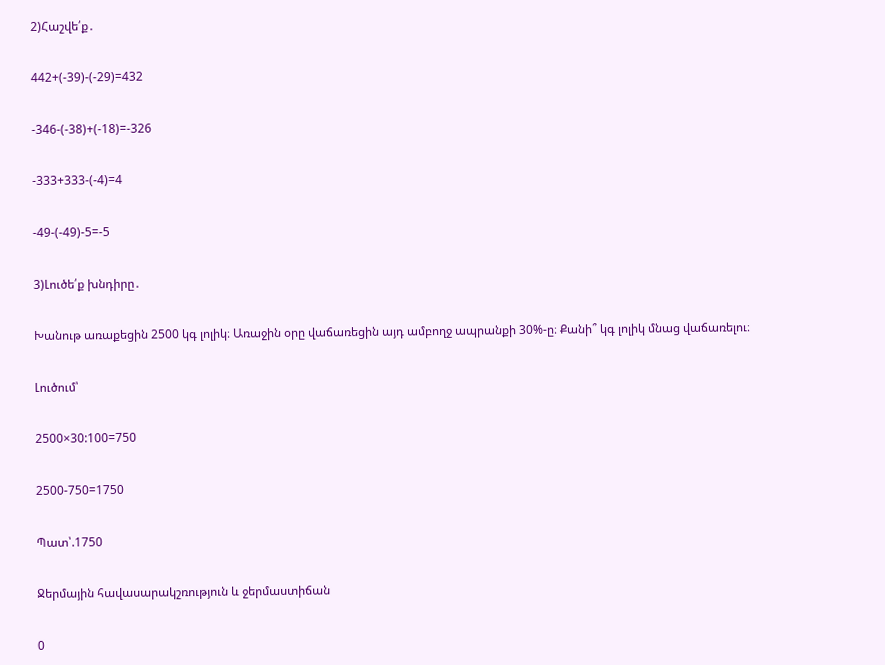2)Հաշվե՛ք․

442+(-39)-(-29)=432

-346-(-38)+(-18)=-326

-333+333-(-4)=4

-49-(-49)-5=-5

3)Լուծե՛ք խնդիրը․

Խանութ առաքեցին 2500 կգ լոլիկ։ Առաջին օրը վաճառեցին այդ ամբողջ ապրանքի 30%-ը։ Քանի՞ կգ լոլիկ մնաց վաճառելու։

Լուծում՝

2500×30:100=750

2500-750=1750

Պատ՝.1750

Ջերմային հավասարակշռություն և ջերմաստիճան

0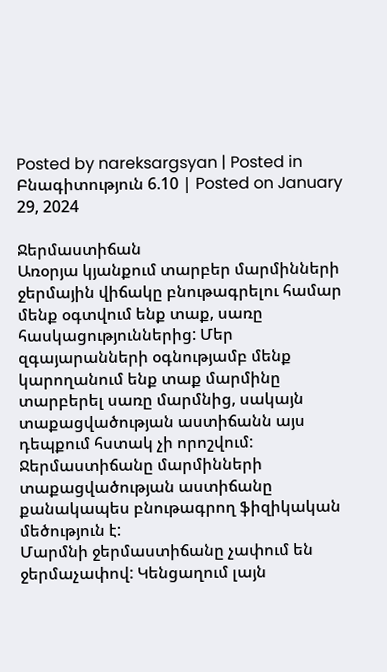Posted by nareksargsyan | Posted in Բնագիտություն 6.10 | Posted on January 29, 2024

Ջերմաստիճան
Առօրյա կյանքում տարբեր մարմինների ջերմային վիճակը բնութագրելու համար մենք օգտվում ենք տաք, սառը հասկացություններից: Մեր զգայարանների օգնությամբ մենք կարողանում ենք տաք մարմինը տարբերել սառը մարմնից, սակայն տաքացվածության աստիճանն այս դեպքում հստակ չի որոշվում:
Ջերմաստիճանը մարմինների տաքացվածության աստիճանը քանակապես բնութագրող ֆիզիկական մեծություն է:
Մարմնի ջերմաստիճանը չափում են ջերմաչափով: Կենցաղում լայն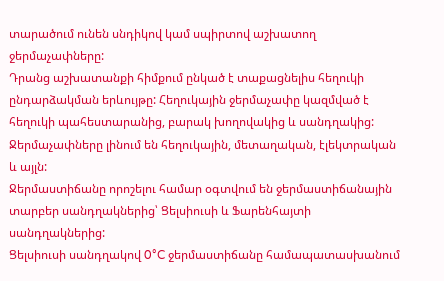տարածում ունեն սնդիկով կամ սպիրտով աշխատող ջերմաչափները:
Դրանց աշխատանքի հիմքում ընկած է տաքացնելիս հեղուկի ընդարձակման երևույթը: Հեղուկային ջերմաչափը կազմված է հեղուկի պահեստարանից, բարակ խողովակից և սանդղակից:
Ջերմաչափները լինում են հեղուկային, մետաղական, էլեկտրական և այլն:
Ջերմաստիճանը որոշելու համար օգտվում են ջերմաստիճանային տարբեր սանդղակներից՝ Ցելսիուսի և Ֆարենհայտի սանդղակներից:
Ցելսիուսի սանդղակով 0°C ջերմաստիճանը համապատասխանում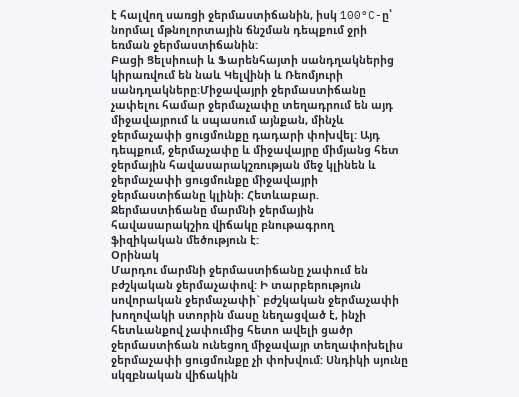է հալվող սառցի ջերմաստիճանին, իսկ 100°C-ը՝ նորմալ մթնոլորտային ճնշման դեպքում ջրի եռման ջերմաստիճանին:
Բացի Ցելսիուսի և Ֆարենհայտի սանդղակներից կիրառվում են նաև Կելվինի և Ռեոմյուրի սանդղակները:Միջավայրի ջերմաստիճանը չափելու համար ջերմաչափը տեղադրում են այդ միջավայրում և սպասում այնքան, մինչև ջերմաչափի ցուցմունքը դադարի փոխվել: Այդ դեպքում, ջերմաչափը և միջավայրը միմյանց հետ ջերմային հավասարակշռության մեջ կլինեն և ջերմաչափի ցուցմունքը միջավայրի ջերմաստիճանը կլինի։ Հետևաբար.
Ջերմաստիճանը մարմնի ջերմային հավասարակշիռ վիճակը բնութագրող ֆիզիկական մեծություն է:
Օրինակ
Մարդու մարմնի ջերմաստիճանը չափում են բժշկական ջերմաչափով: Ի տարբերություն սովորական ջերմաչափի` բժշկական ջերմաչափի խողովակի ստորին մասը նեղացված է, ինչի հետևանքով չափումից հետո ավելի ցածր ջերմաստիճան ունեցող միջավայր տեղափոխելիս ջերմաչափի ցուցմունքը չի փոխվում: Սնդիկի սյունը սկզբնական վիճակին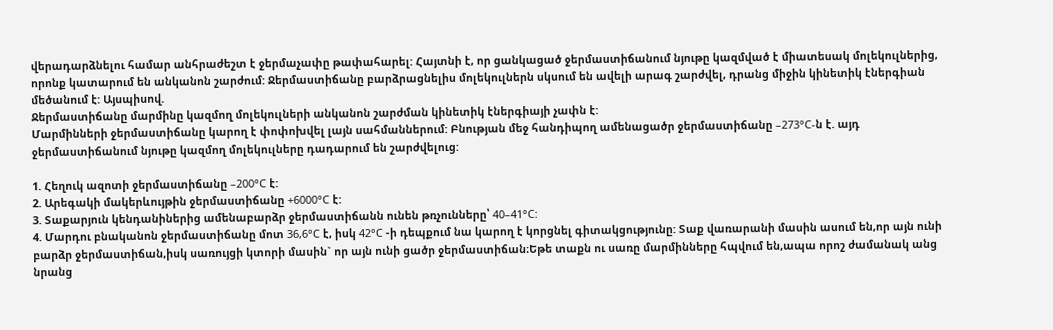վերադարձնելու համար անհրաժեշտ է ջերմաչափը թափահարել: Հայտնի է, որ ցանկացած ջերմաստիճանում նյութը կազմված է միատեսակ մոլեկուլներից, որոնք կատարում են անկանոն շարժում: Ջերմաստիճանը բարձրացնելիս մոլեկուլներն սկսում են ավելի արագ շարժվել, դրանց միջին կինետիկ էներգիան մեծանում է: Այսպիսով.
Ջերմաստիճանը մարմինը կազմող մոլեկուլների անկանոն շարժման կինետիկ էներգիայի չափն է:
Մարմինների ջերմաստիճանը կարող է փոփոխվել լայն սահմաններում: Բնության մեջ հանդիպող ամենացածր ջերմաստիճանը –273°C-ն է. այդ ջերմաստիճանում նյութը կազմող մոլեկուլները դադարում են շարժվելուց:

1. Հեղուկ ազոտի ջերմաստիճանը –200°C է:
2. Արեգակի մակերևույթին ջերմաստիճանը +6000°C է:
3. Տաքարյուն կենդանիներից ամենաբարձր ջերմաստիճանն ունեն թռչունները՝ 40–41°C:
4. Մարդու բնականոն ջերմաստիճանը մոտ 36,6°C է, իսկ 42°C -ի դեպքում նա կարող է կորցնել գիտակցությունը: Տաք վառարանի մասին ասում են,որ այն ունի բարձր ջերմաստիճան,իսկ սառույցի կտորի մասին` որ այն ունի ցածր ջերմաստիճան։Եթե տաքն ու սառը մարմինները հպվում են,ապա որոշ ժամանակ անց նրանց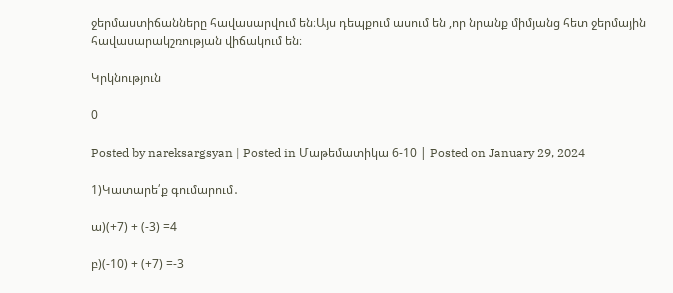ջերմաստիճանները հավասարվում են։Այս դեպքում ասում են ,որ նրանք միմյանց հետ ջերմային հավասարակշռության վիճակում են։

Կրկնություն

0

Posted by nareksargsyan | Posted in Մաթեմատիկա 6-10 | Posted on January 29, 2024

1)Կատարե՛ք գումարում․

ա)(+7) + (-3) =4

բ)(-10) + (+7) =-3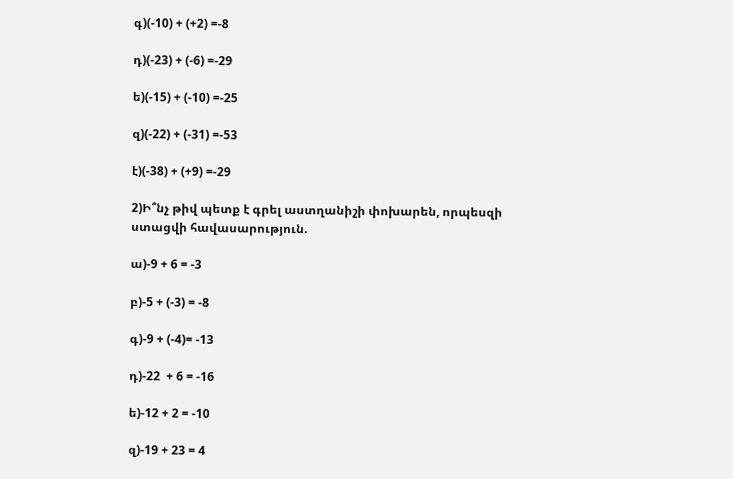գ)(-10) + (+2) =-8

դ)(-23) + (-6) =-29

ե)(-15) + (-10) =-25

զ)(-22) + (-31) =-53

է)(-38) + (+9) =-29

2)Ի՞նչ թիվ պետք է գրել աստղանիշի փոխարեն, որպեսզի ստացվի հավասարություն.

ա)-9 + 6 = -3

բ)-5 + (-3) = -8

գ)-9 + (-4)= -13

դ)-22  + 6 = -16

ե)-12 + 2 = -10

զ)-19 + 23 = 4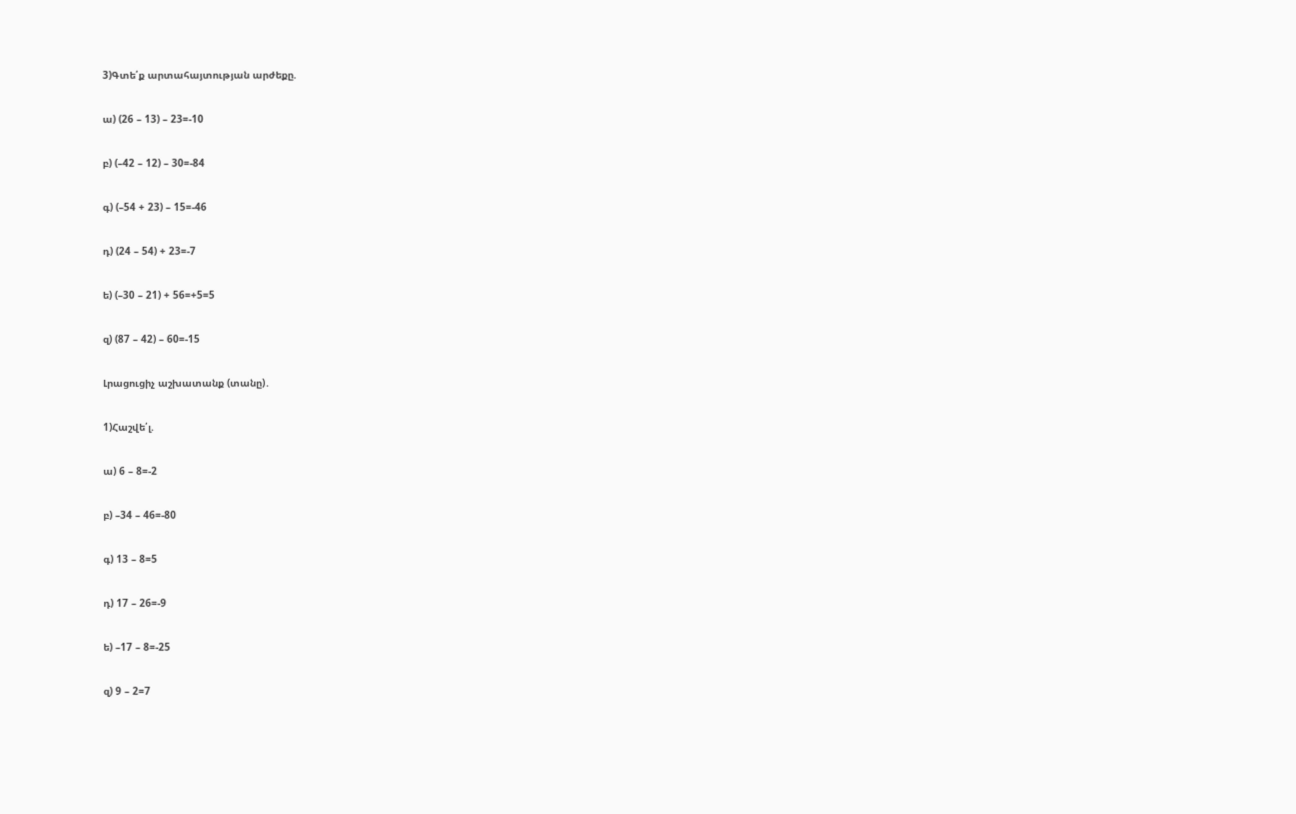3)Գտե՛ք արտահայտության արժեքը.

ա) (26 – 13) – 23=-10

բ) (–42 – 12) – 30=-84

գ) (–54 + 23) – 15=-46

դ) (24 – 54) + 23=-7

ե) (–30 – 21) + 56=+5=5

զ) (87 – 42) – 60=-15

Լրացուցիչ աշխատանք (տանը)․

1)Հաշվե՛լ.

ա) 6 – 8=-2

բ) –34 – 46=-80

գ) 13 – 8=5

դ) 17 – 26=-9

ե) –17 – 8=-25

զ) 9 – 2=7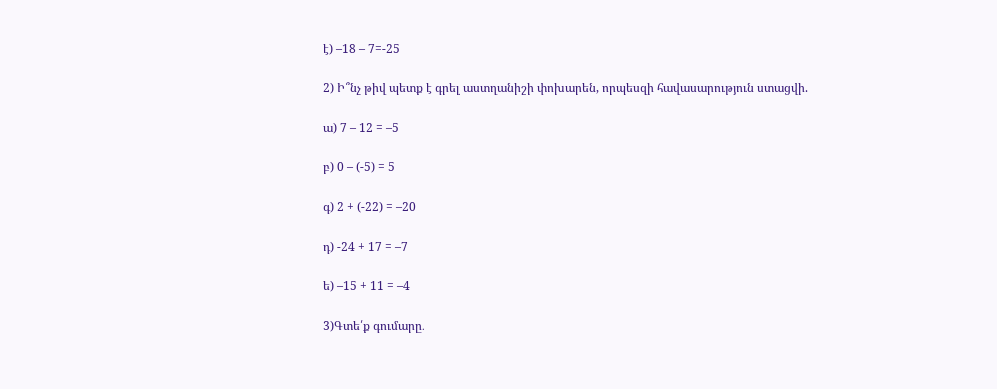է) –18 – 7=-25

2) Ի՞նչ թիվ պետք է գրել աստղանիշի փոխարեն, որպեսզի հավասարություն ստացվի.

ա) 7 – 12 = –5

բ) 0 – (-5) = 5

գ) 2 + (-22) = –20

դ) -24 + 17 = –7

ե) –15 + 11 = –4

3)Գտե՛ք գումարը․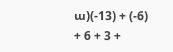ա)(-13) + (-6) + 6 + 3 +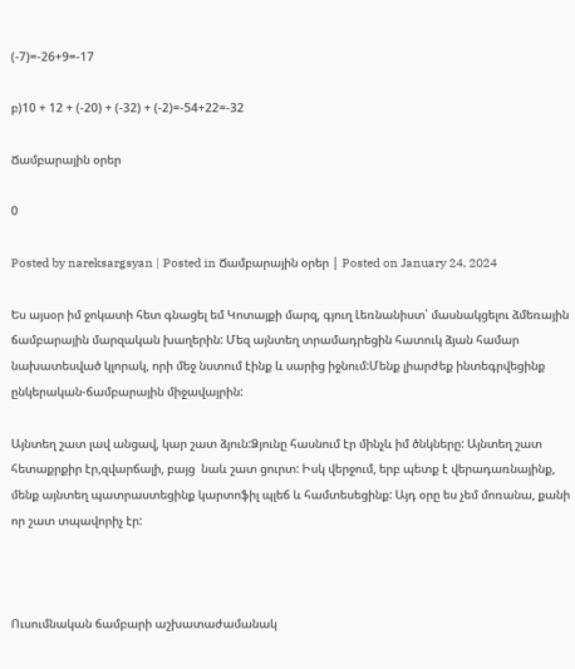(-7)=-26+9=-17

բ)10 + 12 + (-20) + (-32) + (-2)=-54+22=-32

Ճամբարային օրեր

0

Posted by nareksargsyan | Posted in Ճամբարային օրեր | Posted on January 24, 2024

Ես այսօր իմ ջոկատի հետ գնացել եմ Կոտայքի մարզ, գյուղ Լեռնանիստ՝ մասնակցելու ձմեռային ճամբարային մարզական խաղերին: Մեզ այնտեղ տրամադրեցին հատուկ ձյան համար նախատեսված կլորակ, որի մեջ նստում էինք և սարից իջնում:Մենք լիարժեք ինտեգրվեցինք ընկերական-ճամբարային միջավայրին:

Այնտեղ շատ լավ անցավ, կար շատ ձյուն:Ձյունը հասնում էր մինչև իմ ծնկները: Այնտեղ շատ հետաքրքիր էր,զվարճալի, բայց  նաև շատ ցուրտ: Իսկ վերջում, երբ պետք է վերադառնայինք, մենք այնտեղ պատրաստեցինք կարտոֆիլ պլեճ և համտեսեցինք: Այդ օրը ես չեմ մոռանա, քանի որ շատ տպավորիչ էր:



Ուսումնական ճամբարի աշխատաժամանակ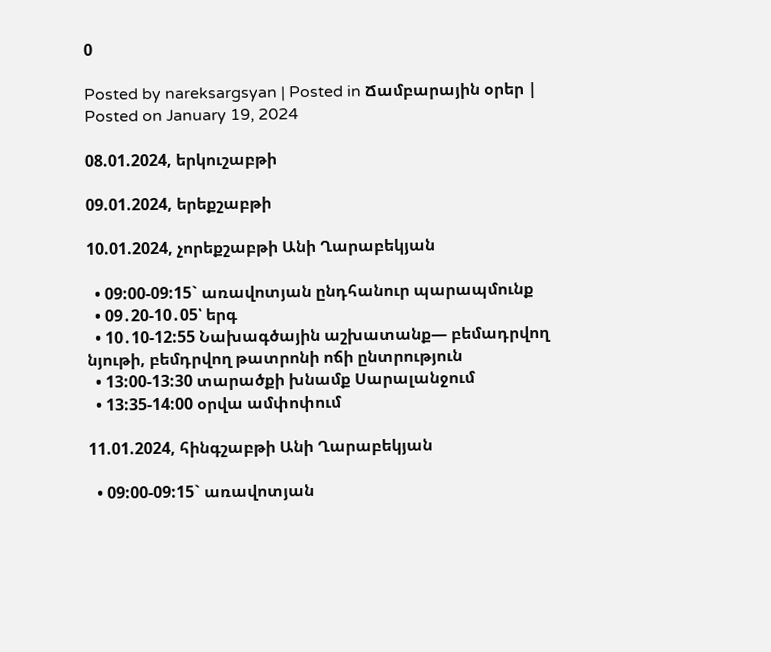0

Posted by nareksargsyan | Posted in Ճամբարային օրեր | Posted on January 19, 2024

08.01.2024, երկուշաբթի

09.01.2024, երեքշաբթի

10.01.2024, չորեքշաբթի Անի Ղարաբեկյան

  • 09:00-09:15` առավոտյան ընդհանուր պարապմունք
  • 09․20-10․05՝ երգ
  • 10․10-12:55 Նախագծային աշխատանք— բեմադրվող նյութի, բեմդրվող թատրոնի ոճի ընտրություն
  • 13:00-13:30 տարածքի խնամք Սարալանջում
  • 13:35-14:00 օրվա ամփոփում

11.01.2024, հինգշաբթի Անի Ղարաբեկյան

  • 09:00-09:15` առավոտյան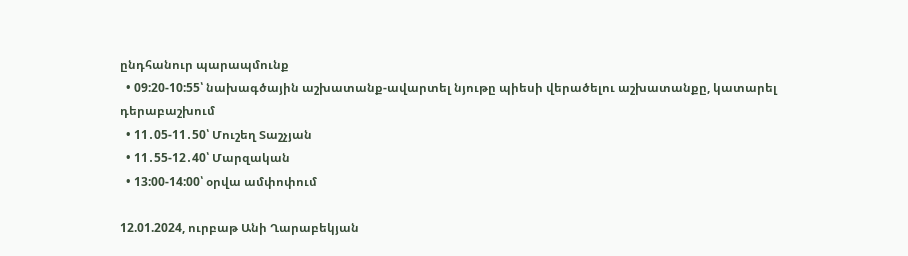ընդհանուր պարապմունք
  • 09:20-10:55՝ նախագծային աշխատանք-ավարտել նյութը պիեսի վերածելու աշխատանքը, կատարել դերաբաշխում
  • 11․05-11․50՝ Մուշեղ Տաշչյան
  • 11․55-12․40՝ Մարզական
  • 13:00-14:00՝ օրվա ամփոփում

12.01.2024, ուրբաթ Անի Ղարաբեկյան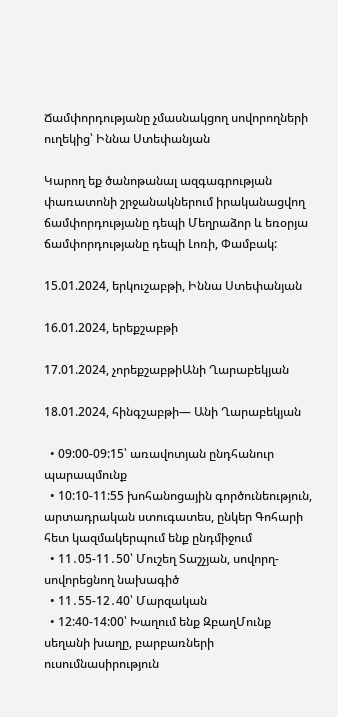Ճամփորդությանը չմասնակցող սովորողների ուղեկից՝ Իննա Ստեփանյան

Կարող եք ծանոթանալ ազգագրության փառատոնի շրջանակներում իրականացվող ճամփորդությանը դեպի Մեղրաձոր և եռօրյա ճամփորդությանը դեպի Լոռի, Փամբակ:

15.01.2024, երկուշաբթի, Իննա Ստեփանյան

16.01.2024, երեքշաբթի

17.01.2024, չորեքշաբթիԱնի Ղարաբեկյան

18.01.2024, հինգշաբթի— Անի Ղարաբեկյան

  • 09:00-09:15՝ առավոտյան ընդհանուր պարապմունք
  • 10:10-11:55 խոհանոցային գործունեություն, արտադրական ստուգատես, ընկեր Գոհարի հետ կազմակերպում ենք ընդմիջում
  • 11․05-11․50՝ Մուշեղ Տաշչյան, սովորղ-սովորեցնող նախագիծ
  • 11․55-12․40՝ Մարզական
  • 12:40-14:00՝ Խաղում ենք ԶբաղՄունք սեղանի խաղը, բարբառների ուսումնասիրություն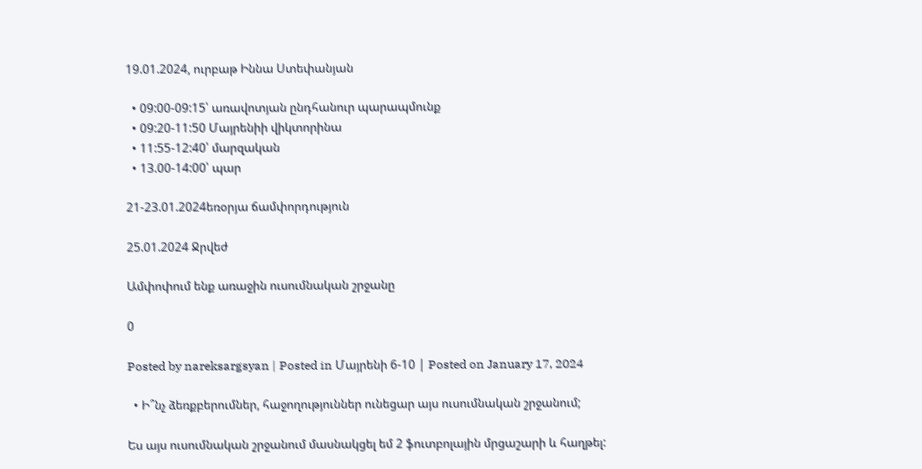19.01.2024, ուրբաթ Իննա Ստեփանյան

  • 09:00-09:15՝ առավոտյան ընդհանուր պարապմունք
  • 09:20-11:50 Մայրենիի վիկտորինա
  • 11:55-12:40՝ մարզական
  • 13.00-14:00՝ պար

21-23.01.2024եռօրյա ճամփորդություն

25.01.2024 Ջրվեժ

Ամփոփում ենք առաջին ուսումնական շրջանը

0

Posted by nareksargsyan | Posted in Մայրենի 6-10 | Posted on January 17, 2024

  • Ի՞նչ ձեռքբերումներ, հաջողություններ ունեցար այս ուսումնական շրջանում;

Ես այս ուսումնական շրջանում մասնակցել եմ 2 ֆուտբոլային մրցաշարի և հաղթել: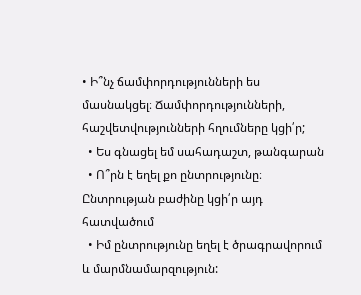• Ի՞նչ ճամփորդությունների ես մասնակցել։ Ճամփորդությունների, հաշվետվությունների հղումները կցի՛ր;
  • Ես գնացել եմ սահադաշտ, թանգարան
  • Ո՞րն է եղել քո ընտրությունը։ Ընտրության բաժինը կցի՛ր այդ հատվածում
  • Իմ ընտրությունը եղել է ծրագրավորում և մարմնամարզություն: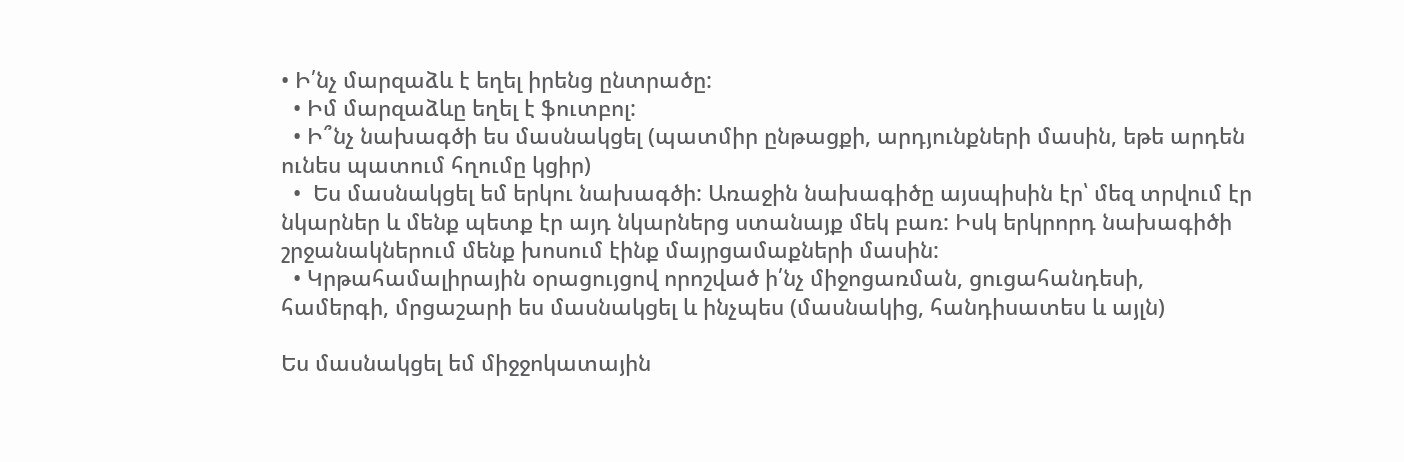• Ի՛նչ մարզաձև է եղել իրենց ընտրածը:
  • Իմ մարզաձևը եղել է ֆուտբոլ:
  • Ի՞նչ նախագծի ես մասնակցել (պատմիր ընթացքի, արդյունքների մասին, եթե արդեն ունես պատում հղումը կցիր)
  •  Ես մասնակցել եմ երկու նախագծի: Առաջին նախագիծը այսպիսին էր՝ մեզ տրվում էր նկարներ և մենք պետք էր այդ նկարներց ստանայք մեկ բառ: Իսկ երկրորդ նախագիծի շրջանակներում մենք խոսում էինք մայրցամաքների մասին:
  • Կրթահամալիրային օրացույցով որոշված ի՛նչ միջոցառման, ցուցահանդեսի, համերգի, մրցաշարի ես մասնակցել և ինչպես (մասնակից, հանդիսատես և այլն)

Ես մասնակցել եմ միջջոկատային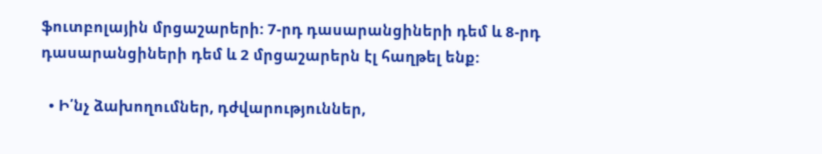ֆուտբոլային մրցաշարերի: 7-րդ դասարանցիների դեմ և 8-րդ դասարանցիների դեմ և 2 մրցաշարերն էլ հաղթել ենք:

  • Ի՛նչ ձախողումներ, դժվարություններ,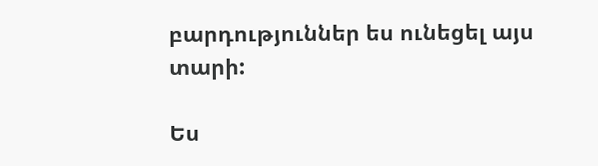բարդություններ ես ունեցել այս տարի:

Ես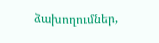ձախողումներ,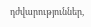դժվարություններ,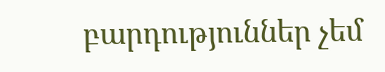բարդություններ չեմ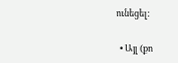ունեցել:

  • Այլ (քո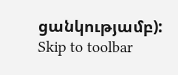ցանկությամբ):
Skip to toolbar